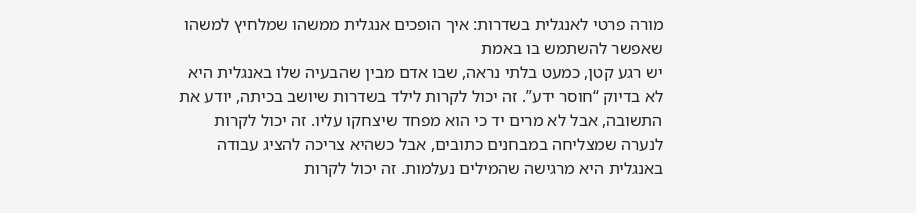מורה פרטי לאנגלית בשדרות: איך הופכים אנגלית ממשהו שמלחיץ למשהו שאפשר להשתמש בו באמת
יש רגע קטן, כמעט בלתי נראה, שבו אדם מבין שהבעיה שלו באנגלית היא לא בדיוק “חוסר ידע”. זה יכול לקרות לילד בשדרות שיושב בכיתה, יודע את התשובה, אבל לא מרים יד כי הוא מפחד שיצחקו עליו. זה יכול לקרות לנערה שמצליחה במבחנים כתובים, אבל כשהיא צריכה להציג עבודה באנגלית היא מרגישה שהמילים נעלמות. זה יכול לקרות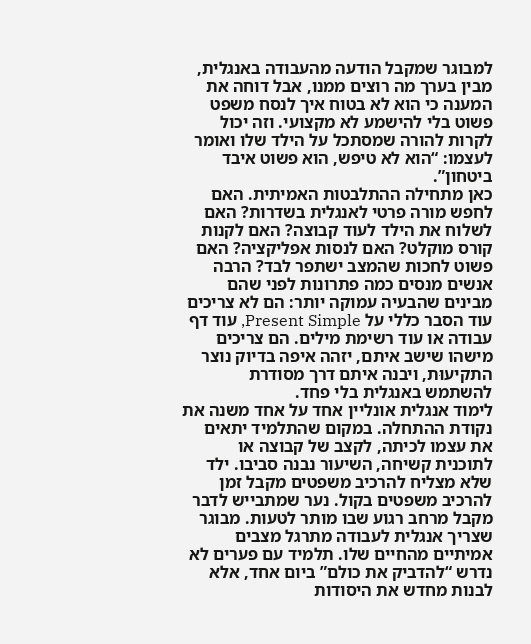למבוגר שמקבל הודעה מהעבודה באנגלית, מבין בערך מה רוצים ממנו, אבל דוחה את המענה כי הוא לא בטוח איך לנסח משפט פשוט בלי להישמע לא מקצועי. וזה יכול לקרות להורה שמסתכל על הילד שלו ואומר לעצמו: “הוא לא טיפש, הוא פשוט איבד ביטחון”.
כאן מתחילה ההתלבטות האמיתית. האם לחפש מורה פרטי לאנגלית בשדרות? האם לשלוח את הילד לעוד קבוצה? האם לקנות קורס מוקלט? האם לנסות אפליקציה? האם פשוט לחכות שהמצב ישתפר לבד? הרבה אנשים מנסים כמה פתרונות לפני שהם מבינים שהבעיה עמוקה יותר: הם לא צריכים עוד הסבר כללי על Present Simple, עוד דף עבודה או עוד רשימת מילים. הם צריכים מישהו שישב איתם, יזהה איפה בדיוק נוצר התקיעוּת, ויבנה איתם דרך מסודרת להשתמש באנגלית בלי פחד.
לימוד אנגלית אונליין אחד על אחד משנה את נקודת ההתחלה. במקום שהתלמיד יתאים את עצמו לכיתה, לקצב של קבוצה או לתוכנית קשיחה, השיעור נבנה סביבו. ילד שלא מצליח להרכיב משפטים מקבל זמן להרכיב משפטים בקול. נער שמתבייש לדבר מקבל מרחב רגוע שבו מותר לטעות. מבוגר שצריך אנגלית לעבודה מתרגל מצבים אמיתיים מהחיים שלו. תלמיד עם פערים לא נדרש “להדביק את כולם” ביום אחד, אלא לבנות מחדש את היסודות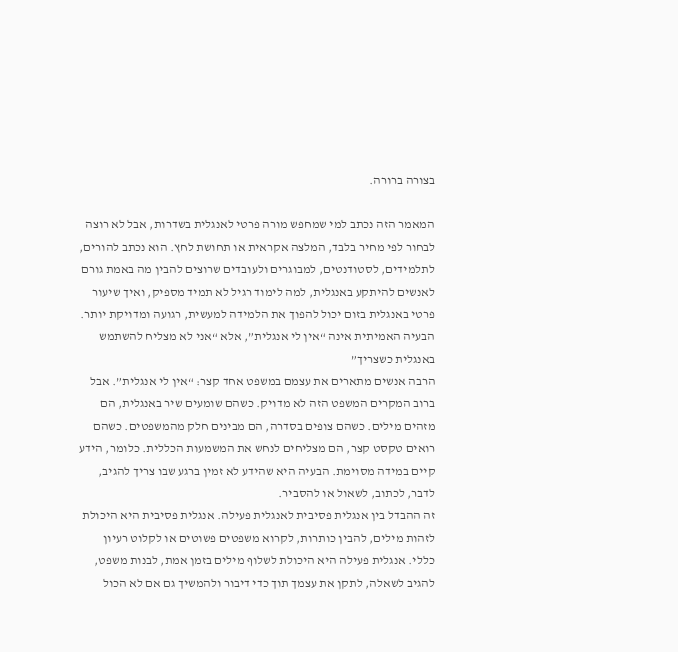בצורה ברורה.

המאמר הזה נכתב למי שמחפש מורה פרטי לאנגלית בשדרות, אבל לא רוצה לבחור לפי מחיר בלבד, המלצה אקראית או תחושת לחץ. הוא נכתב להורים, לתלמידים, לסטודנטים, למבוגרים ולעובדים שרוצים להבין מה באמת גורם לאנשים להיתקע באנגלית, למה לימוד רגיל לא תמיד מספיק, ואיך שיעור פרטי באנגלית בזום יכול להפוך את הלמידה למעשית, רגועה ומדויקת יותר.
הבעיה האמיתית אינה “אין לי אנגלית”, אלא “אני לא מצליח להשתמש באנגלית כשצריך”
הרבה אנשים מתארים את עצמם במשפט אחד קצר: “אין לי אנגלית”. אבל ברוב המקרים המשפט הזה לא מדויק. כשהם שומעים שיר באנגלית, הם מזהים מילים. כשהם צופים בסדרה, הם מבינים חלק מהמשפטים. כשהם רואים טקסט קצר, הם מצליחים לנחש את המשמעות הכללית. כלומר, הידע קיים במידה מסוימת. הבעיה היא שהידע לא זמין ברגע שבו צריך להגיב, לדבר, לכתוב, לשאול או להסביר.
זה ההבדל בין אנגלית פסיבית לאנגלית פעילה. אנגלית פסיבית היא היכולת לזהות מילים, להבין כותרות, לקרוא משפטים פשוטים או לקלוט רעיון כללי. אנגלית פעילה היא היכולת לשלוף מילים בזמן אמת, לבנות משפט, להגיב לשאלה, לתקן את עצמך תוך כדי דיבור ולהמשיך גם אם לא הכול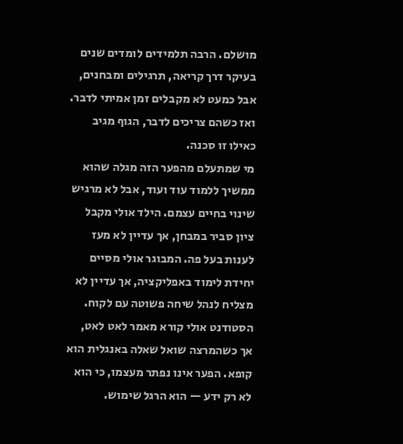מושלם. הרבה תלמידים לומדים שנים בעיקר דרך קריאה, תרגילים ומבחנים, אבל כמעט לא מקבלים זמן אמיתי לדבר. ואז כשהם צריכים לדבר, הגוף מגיב כאילו זו סכנה.
מי שמתעלם מהפער הזה מגלה שהוא ממשיך ללמוד עוד ועוד, אבל לא מרגיש שינוי בחיים עצמם. הילד אולי מקבל ציון סביר במבחן, אך עדיין לא מעז לענות בעל פה. המבוגר אולי מסיים יחידת לימוד באפליקציה, אך עדיין לא מצליח לנהל שיחה פשוטה עם לקוח. הסטודנט אולי קורא מאמר לאט לאט, אך כשהמרצה שואל שאלה באנגלית הוא קופא. הפער אינו נפתר מעצמו, כי הוא לא רק ידע — הוא הרגל שימוש.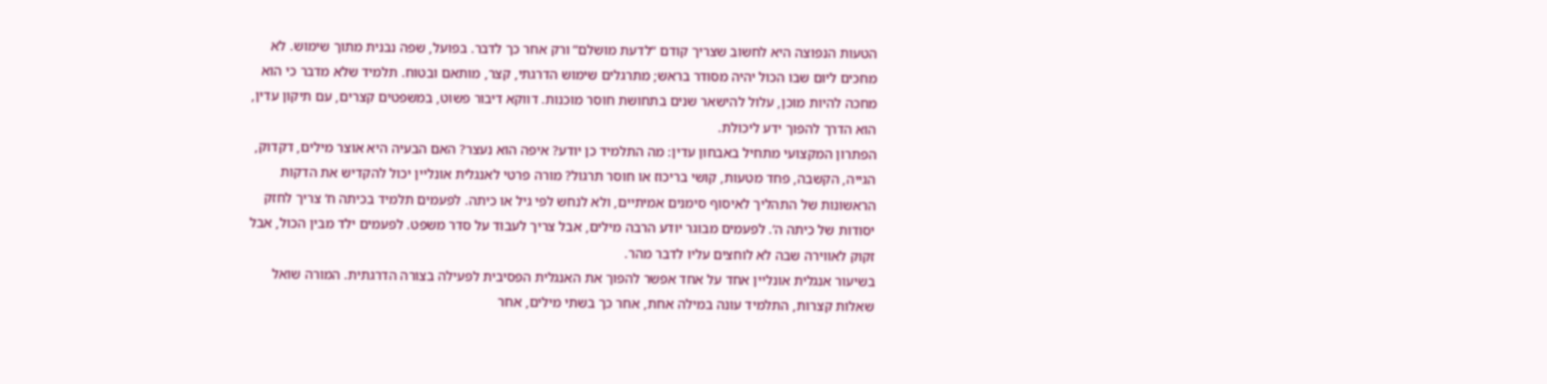הטעות הנפוצה היא לחשוב שצריך קודם “לדעת מושלם” ורק אחר כך לדבר. בפועל, שפה נבנית מתוך שימוש. לא מחכים ליום שבו הכול יהיה מסודר בראש; מתרגלים שימוש הדרגתי, קצר, מותאם ובטוח. תלמיד שלא מדבר כי הוא מחכה להיות מוכן, עלול להישאר שנים בתחושת חוסר מוכנות. דווקא דיבור פשוט, במשפטים קצרים, עם תיקון עדין, הוא הדרך להפוך ידע ליכולת.
הפתרון המקצועי מתחיל באבחון עדין: מה התלמיד כן יודע? איפה הוא נעצר? האם הבעיה היא אוצר מילים, דקדוק, הגייה, הקשבה, פחד מטעות, קושי בריכוז או חוסר תרגול? מורה פרטי לאנגלית אונליין יכול להקדיש את הדקות הראשונות של התהליך לאיסוף סימנים אמיתיים, ולא לנחש לפי גיל או כיתה. לפעמים תלמיד בכיתה ח’ צריך לחזק יסודות של כיתה ה’. לפעמים מבוגר יודע הרבה מילים, אבל צריך לעבוד על סדר משפט. לפעמים ילד מבין הכול, אבל זקוק לאווירה שבה לא לוחצים עליו לדבר מהר.
בשיעור אנגלית אונליין אחד על אחד אפשר להפוך את האנגלית הפסיבית לפעילה בצורה הדרגתית. המורה שואל שאלות קצרות, התלמיד עונה במילה אחת, אחר כך בשתי מילים, אחר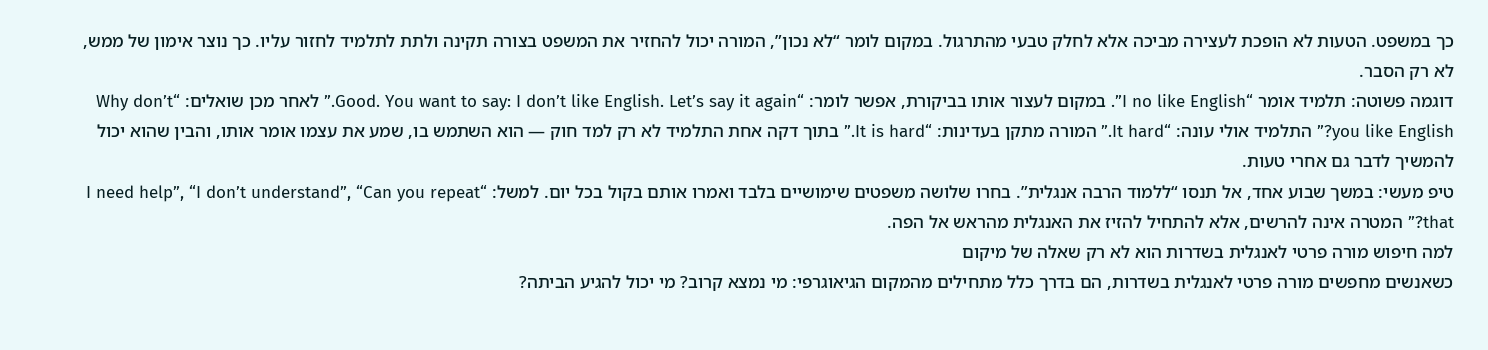כך במשפט. הטעות לא הופכת לעצירה מביכה אלא לחלק טבעי מהתרגול. במקום לומר “לא נכון”, המורה יכול להחזיר את המשפט בצורה תקינה ולתת לתלמיד לחזור עליו. כך נוצר אימון של ממש, לא רק הסבר.
דוגמה פשוטה: תלמיד אומר “I no like English”. במקום לעצור אותו בביקורת, אפשר לומר: “Good. You want to say: I don’t like English. Let’s say it again.” לאחר מכן שואלים: “Why don’t you like English?” התלמיד אולי עונה: “It hard.” המורה מתקן בעדינות: “It is hard.” בתוך דקה אחת התלמיד לא רק למד חוק — הוא השתמש בו, שמע את עצמו אומר אותו, והבין שהוא יכול להמשיך לדבר גם אחרי טעות.
טיפ מעשי: במשך שבוע אחד, אל תנסו “ללמוד הרבה אנגלית”. בחרו שלושה משפטים שימושיים בלבד ואמרו אותם בקול בכל יום. למשל: “I need help”, “I don’t understand”, “Can you repeat that?” המטרה אינה להרשים, אלא להתחיל להזיז את האנגלית מהראש אל הפה.
למה חיפוש מורה פרטי לאנגלית בשדרות הוא לא רק שאלה של מיקום
כשאנשים מחפשים מורה פרטי לאנגלית בשדרות, הם בדרך כלל מתחילים מהמקום הגיאוגרפי: מי נמצא קרוב? מי יכול להגיע הביתה?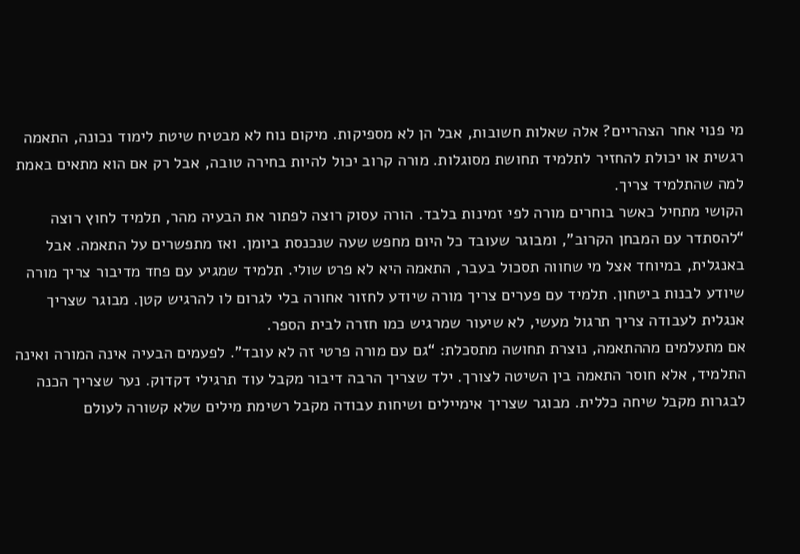מי פנוי אחר הצהריים? אלה שאלות חשובות, אבל הן לא מספיקות. מיקום נוח לא מבטיח שיטת לימוד נכונה, התאמה רגשית או יכולת להחזיר לתלמיד תחושת מסוגלות. מורה קרוב יכול להיות בחירה טובה, אבל רק אם הוא מתאים באמת למה שהתלמיד צריך.
הקושי מתחיל כאשר בוחרים מורה לפי זמינות בלבד. הורה עסוק רוצה לפתור את הבעיה מהר, תלמיד לחוץ רוצה “להסתדר עם המבחן הקרוב”, ומבוגר שעובד כל היום מחפש שעה שנכנסת ביומן. ואז מתפשרים על התאמה. אבל באנגלית, במיוחד אצל מי שחווה תסכול בעבר, התאמה היא לא פרט שולי. תלמיד שמגיע עם פחד מדיבור צריך מורה שיודע לבנות ביטחון. תלמיד עם פערים צריך מורה שיודע לחזור אחורה בלי לגרום לו להרגיש קטן. מבוגר שצריך אנגלית לעבודה צריך תרגול מעשי, לא שיעור שמרגיש כמו חזרה לבית הספר.
אם מתעלמים מההתאמה, נוצרת תחושה מתסכלת: “גם עם מורה פרטי זה לא עובד”. לפעמים הבעיה אינה המורה ואינה התלמיד, אלא חוסר התאמה בין השיטה לצורך. ילד שצריך הרבה דיבור מקבל עוד תרגילי דקדוק. נער שצריך הכנה לבגרות מקבל שיחה כללית. מבוגר שצריך אימיילים ושיחות עבודה מקבל רשימת מילים שלא קשורה לעולם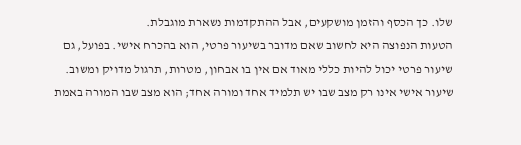שלו. כך הכסף והזמן מושקעים, אבל ההתקדמות נשארת מוגבלת.
הטעות הנפוצה היא לחשוב שאם מדובר בשיעור פרטי, הוא בהכרח אישי. בפועל, גם שיעור פרטי יכול להיות כללי מאוד אם אין בו אבחון, מטרות, תרגול מדויק ומשוב. שיעור אישי אינו רק מצב שבו יש תלמיד אחד ומורה אחד; הוא מצב שבו המורה באמת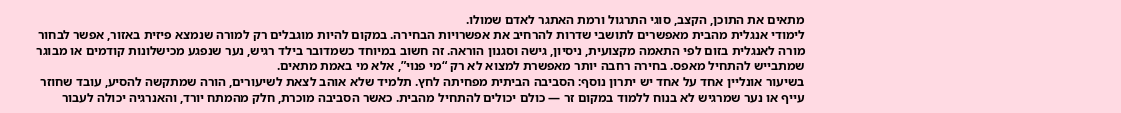מתאים את התוכן, הקצב, סוגי התרגול ורמת האתגר לאדם שמולו.
לימודי אנגלית מהבית מאפשרים לתושבי שדרות להרחיב את אפשרויות הבחירה. במקום להיות מוגבלים רק למורה שנמצא פיזית באזור, אפשר לבחור מורה לאנגלית בזום לפי התאמה מקצועית, ניסיון, גישה וסגנון הוראה. זה חשוב במיוחד כשמדובר בילד רגיש, נער שנפגע מכישלונות קודמים או מבוגר שמתבייש להתחיל מאפס. בחירה רחבה יותר מאפשרת למצוא לא רק “מי פנוי”, אלא מי באמת מתאים.
בשיעור אונליין אחד על אחד יש יתרון נוסף: הסביבה הביתית מפחיתה לחץ. תלמיד שלא אוהב לצאת לשיעורים, הורה שמתקשה להסיע, עובד שחוזר עייף או נער שמרגיש לא בנוח ללמוד במקום זר — כולם יכולים להתחיל מהבית. כאשר הסביבה מוכרת, חלק מהמתח יורד, והאנרגיה יכולה לעבור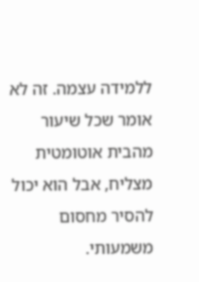ללמידה עצמה. זה לא אומר שכל שיעור מהבית אוטומטית מצליח, אבל הוא יכול להסיר מחסום משמעותי.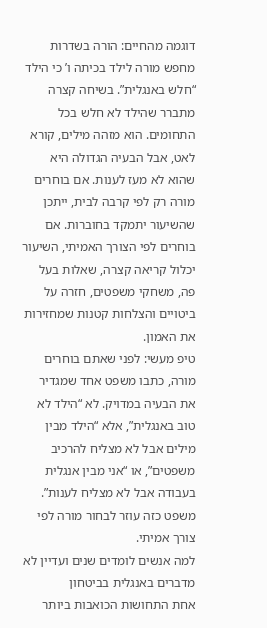דוגמה מהחיים: הורה בשדרות מחפש מורה לילד בכיתה ו’ כי הילד “חלש באנגלית”. בשיחה קצרה מתברר שהילד לא חלש בכל התחומים. הוא מזהה מילים, קורא לאט, אבל הבעיה הגדולה היא שהוא לא מעז לענות. אם בוחרים מורה רק לפי קרבה לבית, ייתכן שהשיעור יתמקד בחוברות. אם בוחרים לפי הצורך האמיתי, השיעור יכלול קריאה קצרה, שאלות בעל פה, משחקי משפטים, חזרה על ביטויים והצלחות קטנות שמחזירות את האמון.
טיפ מעשי: לפני שאתם בוחרים מורה, כתבו משפט אחד שמגדיר את הבעיה במדויק. לא “הילד לא טוב באנגלית”, אלא “הילד מבין מילים אבל לא מצליח להרכיב משפטים”, או “אני מבין אנגלית בעבודה אבל לא מצליח לענות”. משפט כזה עוזר לבחור מורה לפי צורך אמיתי.
למה אנשים לומדים שנים ועדיין לא מדברים באנגלית בביטחון
אחת התחושות הכואבות ביותר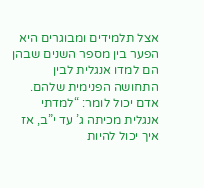אצל תלמידים ומבוגרים היא הפער בין מספר השנים שבהן הם למדו אנגלית לבין התחושה הפנימית שלהם. אדם יכול לומר: “למדתי אנגלית מכיתה ג’ עד י”ב, אז איך יכול להיות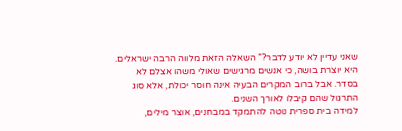שאני עדיין לא יודע לדבר?” השאלה הזאת מלווה הרבה ישראלים. היא יוצרת בושה, כי אנשים מרגישים שאולי משהו אצלם לא בסדר. אבל ברוב המקרים הבעיה אינה חוסר יכולת, אלא סוג התרגול שהם קיבלו לאורך השנים.
למידה בית ספרית נוטה להתמקד במבחנים, אוצר מילים,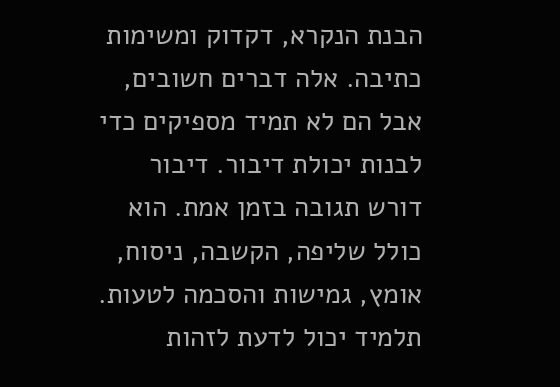הבנת הנקרא, דקדוק ומשימות כתיבה. אלה דברים חשובים, אבל הם לא תמיד מספיקים כדי לבנות יכולת דיבור. דיבור דורש תגובה בזמן אמת. הוא כולל שליפה, הקשבה, ניסוח, אומץ, גמישות והסכמה לטעות. תלמיד יכול לדעת לזהות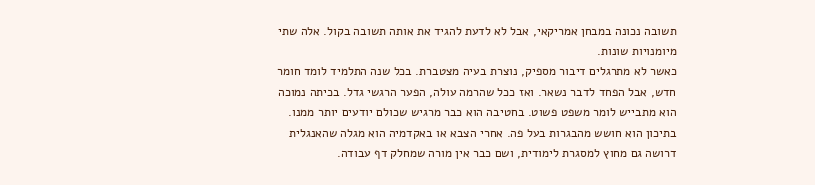תשובה נכונה במבחן אמריקאי, אבל לא לדעת להגיד את אותה תשובה בקול. אלה שתי מיומנויות שונות.
כאשר לא מתרגלים דיבור מספיק, נוצרת בעיה מצטברת. בכל שנה התלמיד לומד חומר חדש, אבל הפחד לדבר נשאר. ואז ככל שהרמה עולה, הפער הרגשי גדל. בכיתה נמוכה הוא מתבייש לומר משפט פשוט. בחטיבה הוא כבר מרגיש שכולם יודעים יותר ממנו. בתיכון הוא חושש מהבגרות בעל פה. אחרי הצבא או באקדמיה הוא מגלה שהאנגלית דרושה גם מחוץ למסגרת לימודית, ושם כבר אין מורה שמחלק דף עבודה.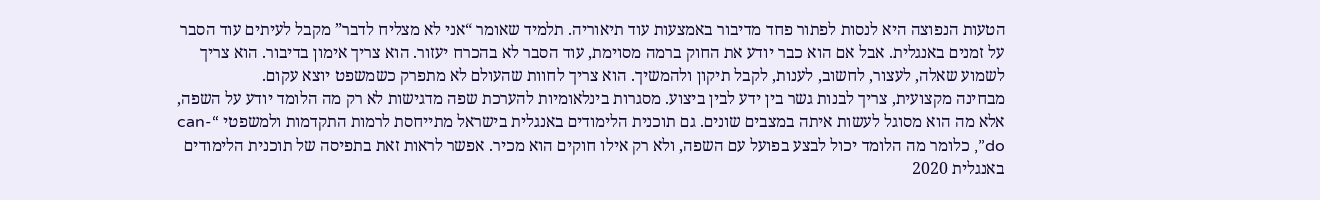הטעות הנפוצה היא לנסות לפתור פחד מדיבור באמצעות עוד תיאוריה. תלמיד שאומר “אני לא מצליח לדבר” מקבל לעיתים עוד הסבר על זמנים באנגלית. אבל אם הוא כבר יודע את החוק ברמה מסוימת, עוד הסבר לא בהכרח יעזור. הוא צריך אימון בדיבור. הוא צריך לשמוע שאלה, לעצור, לחשוב, לענות, לקבל תיקון ולהמשיך. הוא צריך לחוות שהעולם לא מתפרק כשמשפט יוצא עקום.
מבחינה מקצועית, צריך לבנות גשר בין ידע לבין ביצוע. מסגרות בינלאומיות להערכת שפה מדגישות לא רק מה הלומד יודע על השפה, אלא מה הוא מסוגל לעשות איתה במצבים שונים. גם תוכנית הלימודים באנגלית בישראל מתייחסת לרמות התקדמות ולמשפטי “can-do”, כלומר מה הלומד יכול לבצע בפועל עם השפה, ולא רק אילו חוקים הוא מכיר. אפשר לראות זאת בתפיסה של תוכנית הלימודים באנגלית 2020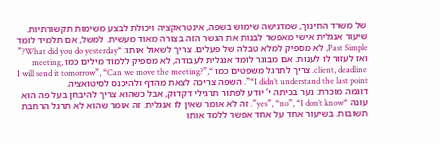של משרד החינוך, שמדגישה שימוש בשפה, אינטראקציה ויכולת לבצע משימות תקשורתיות.
שיעור אנגלית אישי מאפשר לבנות את הגשר הזה בצורה מאוד מעשית. למשל, אם תלמיד לומד Past Simple, לא מספיק למלא טבלה של פעלים. צריך לשאול אותו: “What did you do yesterday?” ואז לעזור לו לענות. אם מבוגר לומד אנגלית לעבודה, לא מספיק ללמוד מילים כמו meeting, client, deadline. צריך לתרגל משפטים כמו “I will send it tomorrow”, “Can we move the meeting?”, “I didn’t understand the last point”. השפה צריכה לצאת מהדף ולהיכנס לסיטואציה.
דוגמה מוכרת: נער בכיתה י’ יודע לפתור תרגילי דקדוק, אבל כשהוא צריך להיבחן בעל פה הוא עונה “yes”, “no”, “I don’t know”. זה לא אומר שאין לו אנגלית. זה אומר שהוא לא תרגל הרחבת תשובות. בשיעור אחד על אחד אפשר ללמד אותו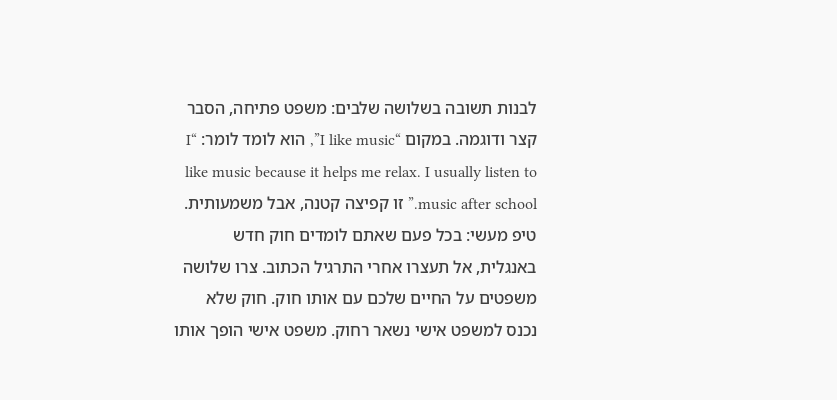לבנות תשובה בשלושה שלבים: משפט פתיחה, הסבר קצר ודוגמה. במקום “I like music”, הוא לומד לומר: “I like music because it helps me relax. I usually listen to music after school.” זו קפיצה קטנה, אבל משמעותית.
טיפ מעשי: בכל פעם שאתם לומדים חוק חדש באנגלית, אל תעצרו אחרי התרגיל הכתוב. צרו שלושה משפטים על החיים שלכם עם אותו חוק. חוק שלא נכנס למשפט אישי נשאר רחוק. משפט אישי הופך אותו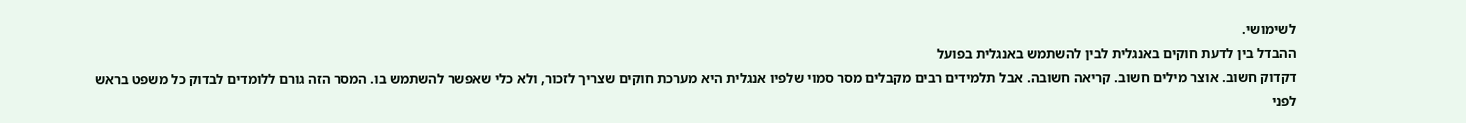לשימושי.
ההבדל בין לדעת חוקים באנגלית לבין להשתמש באנגלית בפועל
דקדוק חשוב. אוצר מילים חשוב. קריאה חשובה. אבל תלמידים רבים מקבלים מסר סמוי שלפיו אנגלית היא מערכת חוקים שצריך לזכור, ולא כלי שאפשר להשתמש בו. המסר הזה גורם ללומדים לבדוק כל משפט בראש לפני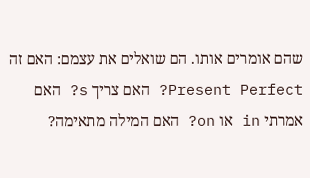שהם אומרים אותו. הם שואלים את עצמם: האם זה Present Perfect? האם צריך s? האם אמרתי in או on? האם המילה מתאימה?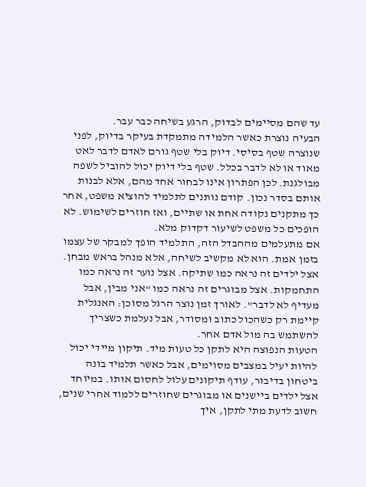עד שהם מסיימים לבדוק, הרגע בשיחה כבר עבר.
הבעיה נוצרת כאשר הלמידה מתמקדת בעיקר בדיוק, לפני שנוצרה שטף בסיסי. דיוק בלי שטף גורם לאדם לדבר לאט מאוד או לא לדבר בכלל. שטף בלי דיוק יכול להוביל לשפה מבולגנת. לכן הפתרון אינו לבחור אחד מהם, אלא לבנות אותם בסדר נכון. קודם נותנים לתלמיד להוציא משפט, אחר כך מתקנים נקודה אחת או שתיים, ואז חוזרים לשימוש. לא הופכים כל משפט לשיעור דקדוק מלא.
אם מתעלמים מההבדל הזה, התלמיד הופך למבקר של עצמו בזמן אמת. הוא לא מקשיב לשיחה, אלא מנהל בראש מבחן. אצל ילדים זה נראה כמו שתיקה. אצל נוער זה נראה כמו התחמקות. אצל מבוגרים זה נראה כמו “אני מבין, אבל מעדיף לא לדבר”. לאורך זמן נוצר הרגל מסוכן: האנגלית קיימת רק כשהכול כתוב ומסודר, אבל נעלמת כשצריך להשתמש בה מול אדם אחר.
הטעות הנפוצה היא לתקן כל טעות מיד. תיקון מיידי יכול להיות יעיל במצבים מסוימים, אבל כאשר תלמיד בונה ביטחון בדיבור, עודף תיקונים עלול לחסום אותו. במיוחד אצל ילדים ביישנים או מבוגרים שחוזרים ללמוד אחרי שנים, חשוב לדעת מתי לתקן, איך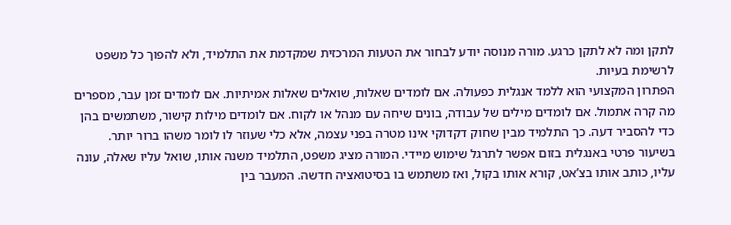לתקן ומה לא לתקן כרגע. מורה מנוסה יודע לבחור את הטעות המרכזית שמקדמת את התלמיד, ולא להפוך כל משפט לרשימת בעיות.
הפתרון המקצועי הוא ללמד אנגלית כפעולה. אם לומדים שאלות, שואלים שאלות אמיתיות. אם לומדים זמן עבר, מספרים מה קרה אתמול. אם לומדים מילים של עבודה, בונים שיחה עם מנהל או לקוח. אם לומדים מילות קישור, משתמשים בהן כדי להסביר דעה. כך התלמיד מבין שחוק דקדוקי אינו מטרה בפני עצמה, אלא כלי שעוזר לו לומר משהו ברור יותר.
בשיעור פרטי באנגלית בזום אפשר לתרגל שימוש מיידי. המורה מציג משפט, התלמיד משנה אותו, שואל עליו שאלה, עונה עליו, כותב אותו בצ’אט, קורא אותו בקול, ואז משתמש בו בסיטואציה חדשה. המעבר בין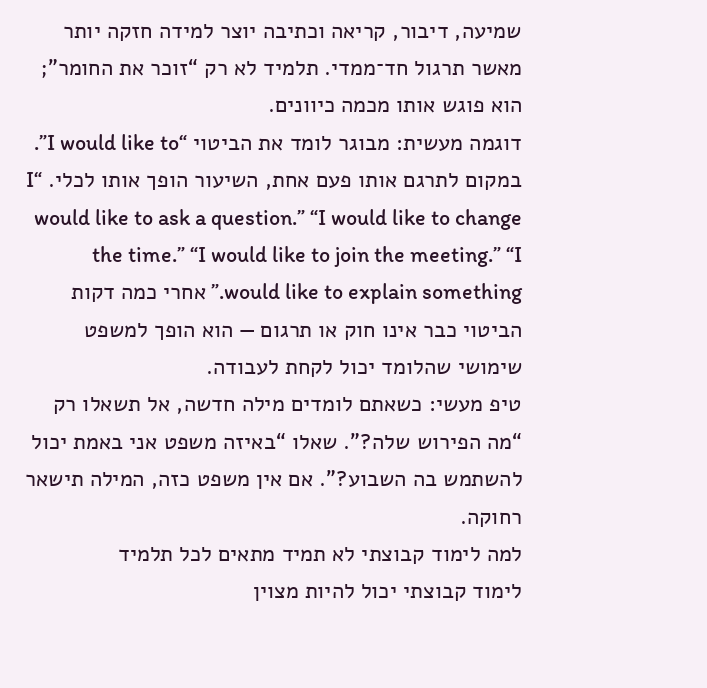שמיעה, דיבור, קריאה וכתיבה יוצר למידה חזקה יותר מאשר תרגול חד־ממדי. תלמיד לא רק “זוכר את החומר”; הוא פוגש אותו מכמה כיוונים.
דוגמה מעשית: מבוגר לומד את הביטוי “I would like to”. במקום לתרגם אותו פעם אחת, השיעור הופך אותו לכלי. “I would like to ask a question.” “I would like to change the time.” “I would like to join the meeting.” “I would like to explain something.” אחרי כמה דקות הביטוי כבר אינו חוק או תרגום — הוא הופך למשפט שימושי שהלומד יכול לקחת לעבודה.
טיפ מעשי: כשאתם לומדים מילה חדשה, אל תשאלו רק “מה הפירוש שלה?”. שאלו “באיזה משפט אני באמת יכול להשתמש בה השבוע?”. אם אין משפט כזה, המילה תישאר רחוקה.
למה לימוד קבוצתי לא תמיד מתאים לכל תלמיד
לימוד קבוצתי יכול להיות מצוין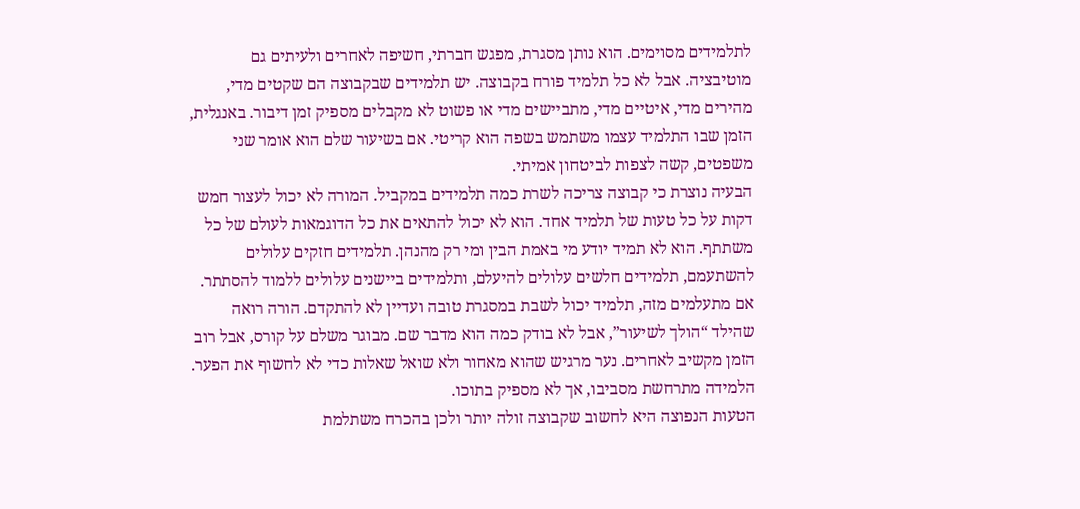לתלמידים מסוימים. הוא נותן מסגרת, מפגש חברתי, חשיפה לאחרים ולעיתים גם מוטיבציה. אבל לא כל תלמיד פורח בקבוצה. יש תלמידים שבקבוצה הם שקטים מדי, מהירים מדי, איטיים מדי, מתביישים מדי או פשוט לא מקבלים מספיק זמן דיבור. באנגלית, הזמן שבו התלמיד עצמו משתמש בשפה הוא קריטי. אם בשיעור שלם הוא אומר שני משפטים, קשה לצפות לביטחון אמיתי.
הבעיה נוצרת כי קבוצה צריכה לשרת כמה תלמידים במקביל. המורה לא יכול לעצור חמש דקות על כל טעות של תלמיד אחד. הוא לא יכול להתאים את כל הדוגמאות לעולם של כל משתתף. הוא לא תמיד יודע מי באמת הבין ומי רק מהנהן. תלמידים חזקים עלולים להשתעמם, תלמידים חלשים עלולים להיעלם, ותלמידים ביישנים עלולים ללמוד להסתתר.
אם מתעלמים מזה, תלמיד יכול לשבת במסגרת טובה ועדיין לא להתקדם. הורה רואה שהילד “הולך לשיעור”, אבל לא בודק כמה הוא מדבר שם. מבוגר משלם על קורס, אבל רוב הזמן מקשיב לאחרים. נער מרגיש שהוא מאחור ולא שואל שאלות כדי לא לחשוף את הפער. הלמידה מתרחשת מסביבו, אך לא מספיק בתוכו.
הטעות הנפוצה היא לחשוב שקבוצה זולה יותר ולכן בהכרח משתלמת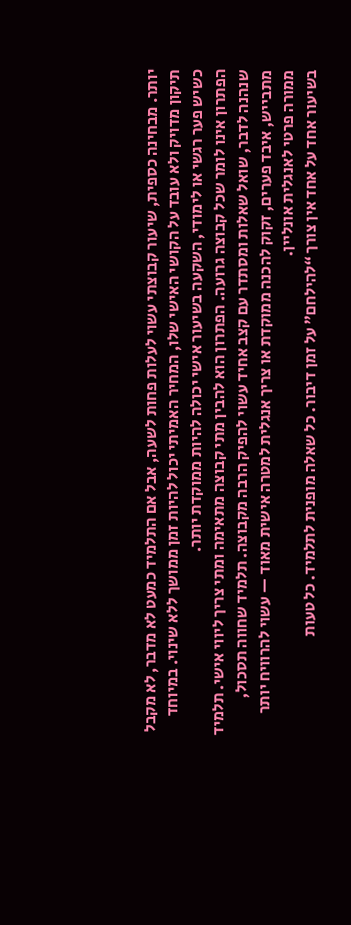יותר. מבחינה כספית, שיעור קבוצתי עשוי לעלות פחות לשעה, אבל אם התלמיד כמעט לא מדבר, לא מקבל תיקון מדויק ולא עובד על הקושי האישי שלו, המחיר האמיתי יכול להיות זמן ממושך ללא שינוי. במיוחד כשיש פער רגשי או לימודי, השקעה בשיעור אישי יכולה להיות ממוקדת יותר.
הפתרון אינו לומר שכל קבוצה גרועה. הפתרון הוא להבין מתי קבוצה מתאימה ומתי צריך ליווי אישי. תלמיד שנהנה לדבר, שואל שאלות ומסתדר עם קצב אחיד עשוי להפיק הרבה מקבוצה. תלמיד שחווה תסכול, מתבייש, איבד פערים, זקוק להכנה ממוקדת או צריך אנגלית למטרה אישית מאוד — עשוי להרוויח יותר ממורה פרטי לאנגלית אונליין.
בשיעור אחד על אחד אין צורך “להילחם” על זמן דיבור. כל שאלה מופנית לתלמיד. כל טעות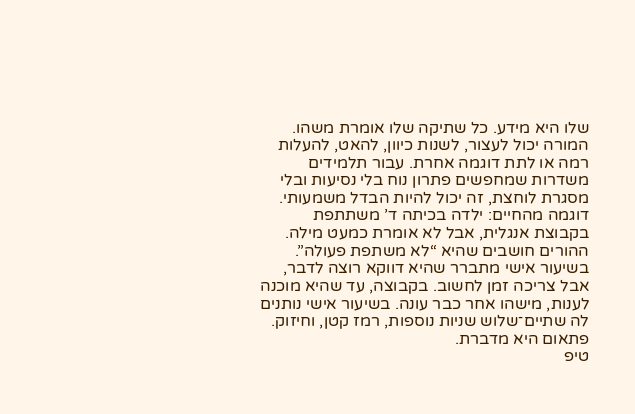שלו היא מידע. כל שתיקה שלו אומרת משהו. המורה יכול לעצור, לשנות כיוון, להאט, להעלות רמה או לתת דוגמה אחרת. עבור תלמידים משדרות שמחפשים פתרון נוח בלי נסיעות ובלי מסגרת לוחצת, זה יכול להיות הבדל משמעותי.
דוגמה מהחיים: ילדה בכיתה ד’ משתתפת בקבוצת אנגלית, אבל לא אומרת כמעט מילה. ההורים חושבים שהיא “לא משתפת פעולה”. בשיעור אישי מתברר שהיא דווקא רוצה לדבר, אבל צריכה זמן לחשוב. בקבוצה, עד שהיא מוכנה לענות, מישהו אחר כבר עונה. בשיעור אישי נותנים לה שתיים־שלוש שניות נוספות, רמז קטן, וחיזוק. פתאום היא מדברת.
טיפ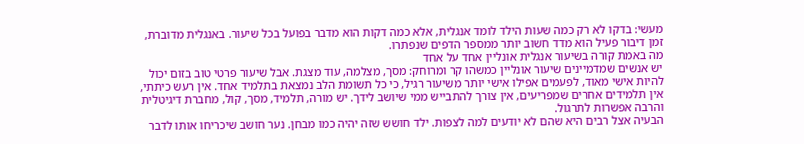מעשי: בדקו לא רק כמה שעות הילד לומד אנגלית, אלא כמה דקות הוא מדבר בפועל בכל שיעור. באנגלית מדוברת, זמן דיבור פעיל הוא מדד חשוב יותר ממספר הדפים שנפתרו.
מה באמת קורה בשיעור אנגלית אונליין אחד על אחד
יש אנשים שמדמיינים שיעור אונליין כמשהו קר ומרוחק: מסך, מצלמה, עוד מצגת. אבל שיעור פרטי טוב בזום יכול להיות אישי מאוד, לפעמים אפילו אישי יותר משיעור רגיל, כי כל תשומת הלב נמצאת בתלמיד אחד. אין רעש כיתתי, אין תלמידים אחרים שמפריעים, אין צורך להתבייש ממי שיושב לידך. יש מורה, תלמיד, מסך, קול, מחברת דיגיטלית והרבה אפשרות לתרגול.
הבעיה אצל רבים היא שהם לא יודעים למה לצפות. ילד חושש שזה יהיה כמו מבחן. נער חושב שיכריחו אותו לדבר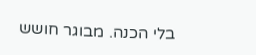בלי הכנה. מבוגר חושש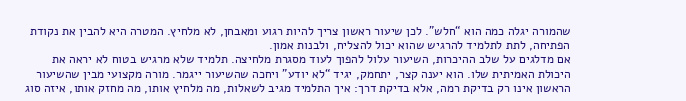שהמורה יגלה כמה הוא “חלש”. לכן שיעור ראשון צריך להיות רגוע ומאבחן, לא מלחיץ. המטרה היא להבין את נקודת הפתיחה, לתת לתלמיד להרגיש שהוא יכול להצליח, ולבנות אמון.
אם מדלגים על שלב ההיכרות, השיעור עלול להפוך לעוד מסגרת מלחיצה. תלמיד שלא מרגיש בטוח לא יראה את היכולת האמיתית שלו. הוא יענה קצר, יתחמק, יגיד “לא יודע” ויחכה שהשיעור ייגמר. מורה מקצועי מבין שהשיעור הראשון אינו רק בדיקת רמה, אלא בדיקת דרך: איך התלמיד מגיב לשאלות, מה מלחיץ אותו, מה מחזק אותו, איזה סוג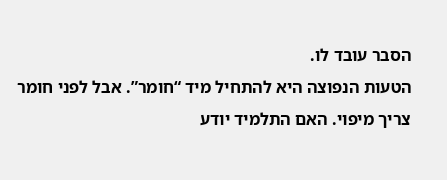הסבר עובד לו.
הטעות הנפוצה היא להתחיל מיד “חומר”. אבל לפני חומר צריך מיפוי. האם התלמיד יודע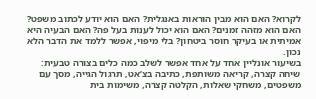לקרוא? האם הוא מבין הוראות באנגלית? האם הוא יודע לכתוב משפט? האם הוא מזהה זמנים? האם הוא יכול לענות בעל פה? האם הבעיה היא אמיתית או בעיקר חוסר ביטחון? בלי מיפוי, אפשר ללמד את הדבר הלא נכון.
בשיעור אונליין אחד על אחד אפשר לשלב כמה כלים בצורה טבעית: שיחה קצרה, קריאה משותפת, כתיבה בצ’אט, תרגול הגייה, מסך עם משפטים, משחקי שאלות, הקלטה קצרה, משימות בית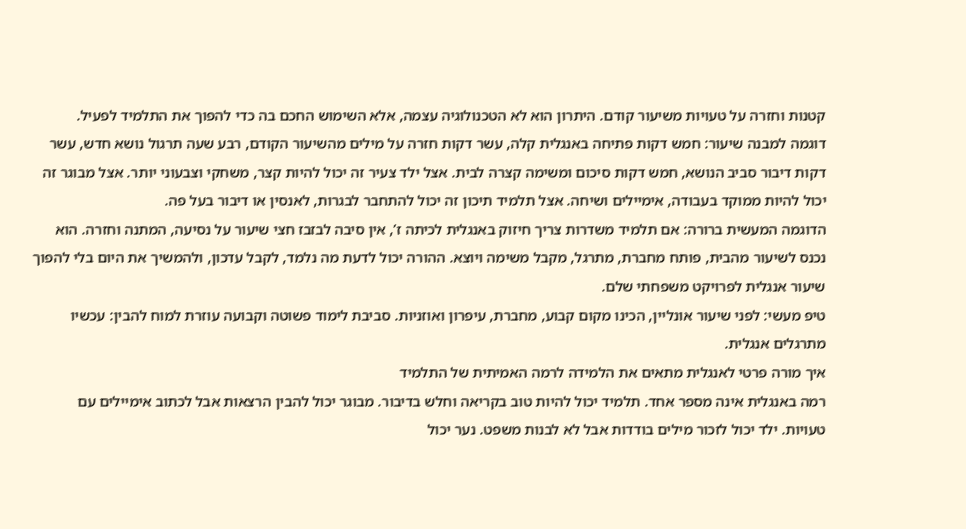קטנות וחזרה על טעויות משיעור קודם. היתרון הוא לא הטכנולוגיה עצמה, אלא השימוש החכם בה כדי להפוך את התלמיד לפעיל.
דוגמה למבנה שיעור: חמש דקות פתיחה באנגלית קלה, עשר דקות חזרה על מילים מהשיעור הקודם, רבע שעה תרגול נושא חדש, עשר דקות דיבור סביב הנושא, חמש דקות סיכום ומשימה קצרה לבית. אצל ילד צעיר זה יכול להיות קצר, משחקי וצבעוני יותר. אצל מבוגר זה יכול להיות ממוקד בעבודה, אימיילים ושיחה. אצל תלמיד תיכון זה יכול להתחבר לבגרות, לאנסין או דיבור בעל פה.
הדוגמה המעשית ברורה: אם תלמיד משדרות צריך חיזוק באנגלית לכיתה ז’, אין סיבה לבזבז חצי שיעור על נסיעה, המתנה וחזרה. הוא נכנס לשיעור מהבית, פותח מחברת, מתרגל, מקבל משימה ויוצא. ההורה יכול לדעת מה נלמד, לקבל עדכון, ולהמשיך את היום בלי להפוך שיעור אנגלית לפרויקט משפחתי שלם.
טיפ מעשי: לפני שיעור אונליין, הכינו מקום קבוע, מחברת, עיפרון ואוזניות. סביבת לימוד פשוטה וקבועה עוזרת למוח להבין: עכשיו מתרגלים אנגלית.
איך מורה פרטי לאנגלית מתאים את הלמידה לרמה האמיתית של התלמיד
רמה באנגלית אינה מספר אחד. תלמיד יכול להיות טוב בקריאה וחלש בדיבור. מבוגר יכול להבין הרצאות אבל לכתוב אימיילים עם טעויות. ילד יכול לזכור מילים בודדות אבל לא לבנות משפט. נער יכול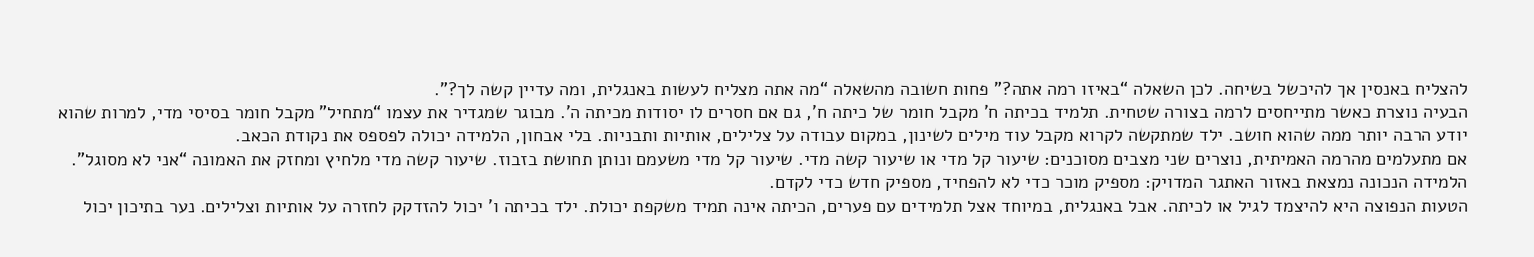להצליח באנסין אך להיכשל בשיחה. לכן השאלה “באיזו רמה אתה?” פחות חשובה מהשאלה “מה אתה מצליח לעשות באנגלית, ומה עדיין קשה לך?”.
הבעיה נוצרת כאשר מתייחסים לרמה בצורה שטחית. תלמיד בכיתה ח’ מקבל חומר של כיתה ח’, גם אם חסרים לו יסודות מכיתה ה’. מבוגר שמגדיר את עצמו “מתחיל” מקבל חומר בסיסי מדי, למרות שהוא יודע הרבה יותר ממה שהוא חושב. ילד שמתקשה לקרוא מקבל עוד מילים לשינון, במקום עבודה על צלילים, אותיות ותבניות. בלי אבחון, הלמידה יכולה לפספס את נקודת הכאב.
אם מתעלמים מהרמה האמיתית, נוצרים שני מצבים מסוכנים: שיעור קל מדי או שיעור קשה מדי. שיעור קל מדי משעמם ונותן תחושת בזבוז. שיעור קשה מדי מלחיץ ומחזק את האמונה “אני לא מסוגל”. הלמידה הנכונה נמצאת באזור האתגר המדויק: מספיק מוכר כדי לא להפחיד, מספיק חדש כדי לקדם.
הטעות הנפוצה היא להיצמד לגיל או לכיתה. אבל באנגלית, במיוחד אצל תלמידים עם פערים, הכיתה אינה תמיד משקפת יכולת. ילד בכיתה ו’ יכול להזדקק לחזרה על אותיות וצלילים. נער בתיכון יכול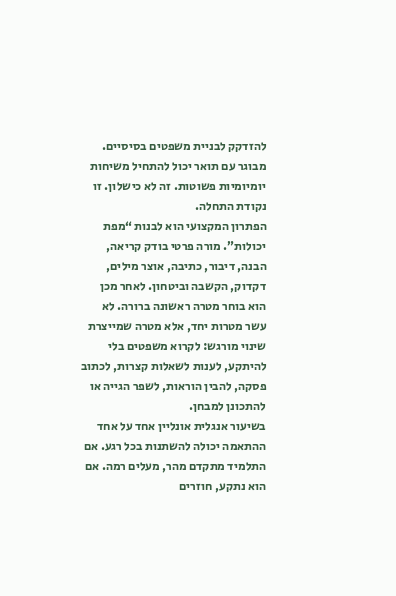להזדקק לבניית משפטים בסיסיים. מבוגר עם תואר יכול להתחיל משיחות יומיומיות פשוטות. זה לא כישלון. זו נקודת התחלה.
הפתרון המקצועי הוא לבנות “מפת יכולות”. מורה פרטי בודק קריאה, הבנה, דיבור, כתיבה, אוצר מילים, דקדוק, הקשבה וביטחון. לאחר מכן הוא בוחר מטרה ראשונה ברורה. לא עשר מטרות יחד, אלא מטרה שמייצרת שינוי מורגש: לקרוא משפטים בלי להיתקע, לענות לשאלות קצרות, לכתוב פסקה, להבין הוראות, לשפר הגייה או להתכונן למבחן.
בשיעור אנגלית אונליין אחד על אחד ההתאמה יכולה להשתנות בכל רגע. אם התלמיד מתקדם מהר, מעלים רמה. אם הוא נתקע, חוזרים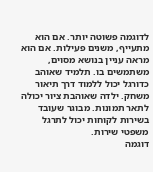לדוגמה פשוטה יותר. אם הוא מתעייף, משנים פעילות. אם הוא מראה עניין בנושא מסוים, משתמשים בו. תלמיד שאוהב כדורגל יכול ללמוד דרך תיאור משחק. ילדה שאוהבת ציור יכולה לתאר תמונות. מבוגר שעובד בשירות לקוחות יכול לתרגל משפטי שירות.
דוגמה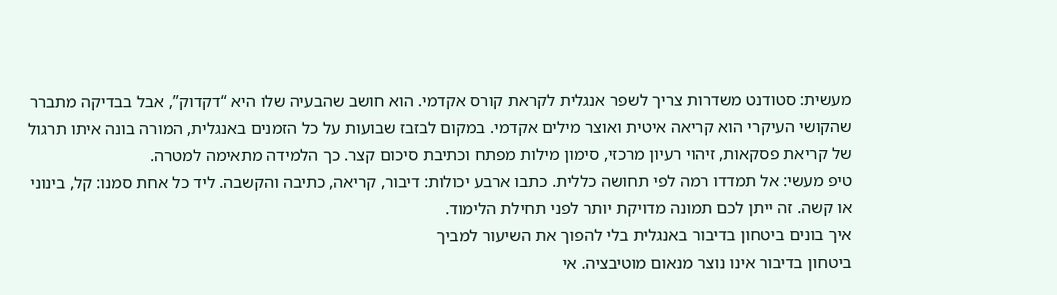מעשית: סטודנט משדרות צריך לשפר אנגלית לקראת קורס אקדמי. הוא חושב שהבעיה שלו היא “דקדוק”, אבל בבדיקה מתברר שהקושי העיקרי הוא קריאה איטית ואוצר מילים אקדמי. במקום לבזבז שבועות על כל הזמנים באנגלית, המורה בונה איתו תרגול של קריאת פסקאות, זיהוי רעיון מרכזי, סימון מילות מפתח וכתיבת סיכום קצר. כך הלמידה מתאימה למטרה.
טיפ מעשי: אל תמדדו רמה לפי תחושה כללית. כתבו ארבע יכולות: דיבור, קריאה, כתיבה והקשבה. ליד כל אחת סמנו: קל, בינוני או קשה. זה ייתן לכם תמונה מדויקת יותר לפני תחילת הלימוד.
איך בונים ביטחון בדיבור באנגלית בלי להפוך את השיעור למביך
ביטחון בדיבור אינו נוצר מנאום מוטיבציה. אי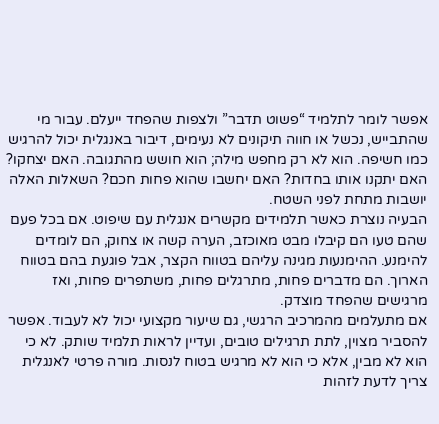אפשר לומר לתלמיד “פשוט תדבר” ולצפות שהפחד ייעלם. עבור מי שהתבייש, נכשל או חווה תיקונים לא נעימים, דיבור באנגלית יכול להרגיש כמו חשיפה. הוא לא רק מחפש מילה; הוא חושש מהתגובה. האם יצחקו? האם יתקנו אותו בחדות? האם יחשבו שהוא פחות חכם? השאלות האלה יושבות מתחת לפני השטח.
הבעיה נוצרת כאשר תלמידים מקשרים אנגלית עם שיפוט. אם בכל פעם שהם טעו הם קיבלו מבט מאוכזב, הערה קשה או צחוק, הם לומדים להימנע. ההימנעות מגינה עליהם בטווח הקצר, אבל פוגעת בהם בטווח הארוך. הם מדברים פחות, מתרגלים פחות, משתפרים פחות, ואז מרגישים שהפחד מוצדק.
אם מתעלמים מהמרכיב הרגשי, גם שיעור מקצועי יכול לא לעבוד. אפשר להסביר מצוין, לתת תרגילים טובים, ועדיין לראות תלמיד שותק. לא כי הוא לא מבין, אלא כי הוא לא מרגיש בטוח לנסות. מורה פרטי לאנגלית צריך לדעת לזהות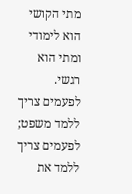מתי הקושי הוא לימודי ומתי הוא רגשי. לפעמים צריך ללמד משפט; לפעמים צריך ללמד את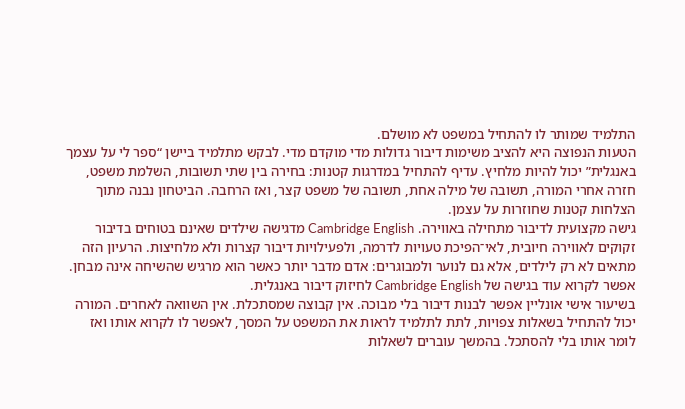התלמיד שמותר לו להתחיל במשפט לא מושלם.
הטעות הנפוצה היא להציב משימות דיבור גדולות מדי מוקדם מדי. לבקש מתלמיד ביישן “ספר לי על עצמך באנגלית” יכול להיות מלחיץ. עדיף להתחיל במדרגות קטנות: בחירה בין שתי תשובות, השלמת משפט, חזרה אחרי המורה, תשובה של מילה אחת, תשובה של משפט קצר, ואז הרחבה. הביטחון נבנה מתוך הצלחות קטנות שחוזרות על עצמן.
גישה מקצועית לדיבור מתחילה באווירה. Cambridge English מדגישה שילדים שאינם בטוחים בדיבור זקוקים לאווירה חיובית, לאי־הפיכת טעויות לדרמה, ולפעילויות דיבור קצרות ולא מלחיצות. הרעיון הזה מתאים לא רק לילדים, אלא גם לנוער ולמבוגרים: אדם מדבר יותר כאשר הוא מרגיש שהשיחה אינה מבחן. אפשר לקרוא עוד בגישה של Cambridge English לחיזוק דיבור באנגלית.
בשיעור אישי אונליין אפשר לבנות דיבור בלי מבוכה. אין קבוצה שמסתכלת. אין השוואה לאחרים. המורה יכול להתחיל בשאלות צפויות, לתת לתלמיד לראות את המשפט על המסך, לאפשר לו לקרוא אותו ואז לומר אותו בלי להסתכל. בהמשך עוברים לשאלות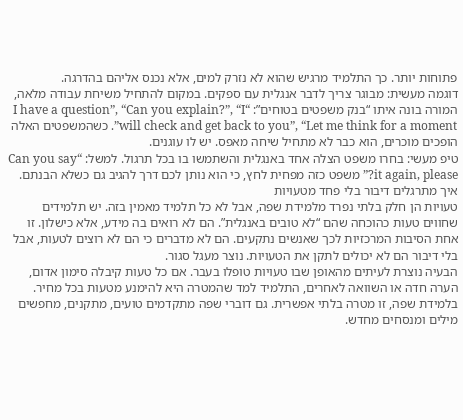פתוחות יותר. כך התלמיד מרגיש שהוא לא נזרק למים, אלא נכנס אליהם בהדרגה.
דוגמה מעשית: מבוגר צריך לדבר אנגלית עם ספקים. במקום להתחיל משיחת עבודה מלאה, המורה בונה איתו “בנק משפטים בטוחים”: “I have a question”, “Can you explain?”, “I will check and get back to you”, “Let me think for a moment”. כשהמשפטים האלה הופכים מוכרים, הוא כבר לא מתחיל שיחה מאפס. יש לו עוגנים.
טיפ מעשי: בחרו משפט הצלה אחד באנגלית והשתמשו בו בכל תרגול. למשל: “Can you say it again, please?” משפט כזה מפחית לחץ, כי הוא נותן לכם דרך להגיב גם כשלא הבנתם.
איך מתרגלים דיבור בלי פחד מטעויות
טעויות הן חלק בלתי נפרד מלמידת שפה, אבל לא כל תלמיד מאמין בזה. יש תלמידים שחווים טעות כהוכחה שהם “לא טובים באנגלית”. הם לא רואים בה מידע, אלא כישלון. זו אחת הסיבות המרכזיות לכך שאנשים נתקעים. הם לא מדברים כי הם לא רוצים לטעות, אבל בלי דיבור הם לא יכולים לתקן את הטעויות. נוצר מעגל סגור.
הבעיה נוצרת לעיתים מהאופן שבו טעויות טופלו בעבר. אם כל טעות קיבלה סימון אדום, הערה חדה או השוואה לאחרים, התלמיד למד שהמטרה היא להימנע מטעות בכל מחיר. בלמידת שפה, זו מטרה בלתי אפשרית. גם דוברי שפה מתקדמים טועים, מתקנים, מחפשים מילים ומנסחים מחדש.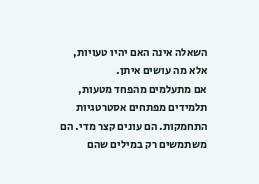השאלה אינה האם יהיו טעויות, אלא מה עושים איתן.
אם מתעלמים מהפחד מטעות, תלמידים מפתחים אסטרטגיות התחמקות. הם עונים קצר מדי. הם משתמשים רק במילים שהם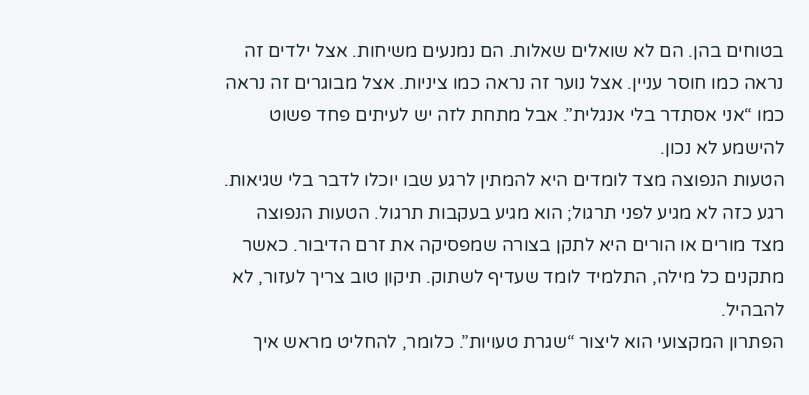בטוחים בהן. הם לא שואלים שאלות. הם נמנעים משיחות. אצל ילדים זה נראה כמו חוסר עניין. אצל נוער זה נראה כמו ציניות. אצל מבוגרים זה נראה כמו “אני אסתדר בלי אנגלית”. אבל מתחת לזה יש לעיתים פחד פשוט להישמע לא נכון.
הטעות הנפוצה מצד לומדים היא להמתין לרגע שבו יוכלו לדבר בלי שגיאות. רגע כזה לא מגיע לפני תרגול; הוא מגיע בעקבות תרגול. הטעות הנפוצה מצד מורים או הורים היא לתקן בצורה שמפסיקה את זרם הדיבור. כאשר מתקנים כל מילה, התלמיד לומד שעדיף לשתוק. תיקון טוב צריך לעזור, לא להבהיל.
הפתרון המקצועי הוא ליצור “שגרת טעויות”. כלומר, להחליט מראש איך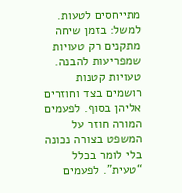מתייחסים לטעות. למשל: בזמן שיחה מתקנים רק טעויות שמפריעות להבנה. טעויות קטנות רושמים בצד וחוזרים אליהן בסוף. לפעמים המורה חוזר על המשפט בצורה נכונה בלי לומר בכלל “טעית”. לפעמים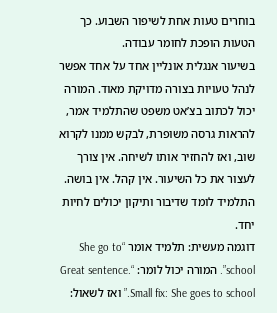בוחרים טעות אחת לשיפור השבוע. כך הטעות הופכת לחומר עבודה.
בשיעור אנגלית אונליין אחד על אחד אפשר לנהל טעויות בצורה מדויקת מאוד. המורה יכול לכתוב בצ’אט משפט שהתלמיד אמר, להראות גרסה משופרת, לבקש ממנו לקרוא שוב, ואז להחזיר אותו לשיחה. אין צורך לעצור את כל השיעור. אין קהל. אין בושה. התלמיד לומד שדיבור ותיקון יכולים לחיות יחד.
דוגמה מעשית: תלמיד אומר “She go to school”. המורה יכול לומר: “Great sentence. Small fix: She goes to school.” ואז לשאול: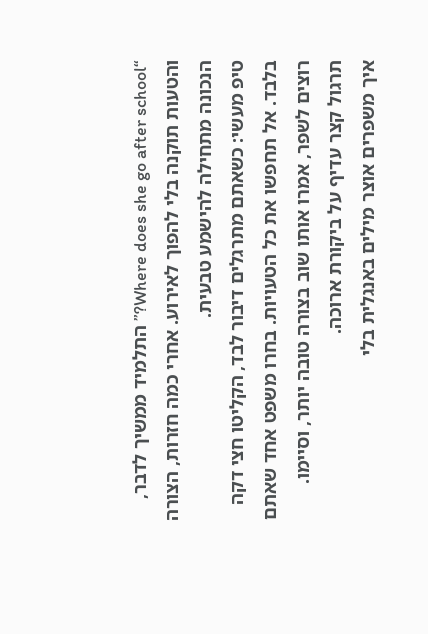“Where does she go after school?” התלמיד ממשיך לדבר, והטעות תוקנה בלי להפוך לאירוע. אחרי כמה חזרות, הצורה הנכונה מתחילה להישמע טבעית.
טיפ מעשי: כשאתם מתרגלים דיבור לבד, הקליטו חצי דקה בלבד. אל תחפשו את כל הטעויות. בחרו משפט אחד שאתם רוצים לשפר, אמרו אותו שוב בצורה טובה יותר, וסיימו. תרגול קצר עדיף על ביקורת ארוכה.
איך משפרים אוצר מילים באנגלית בלי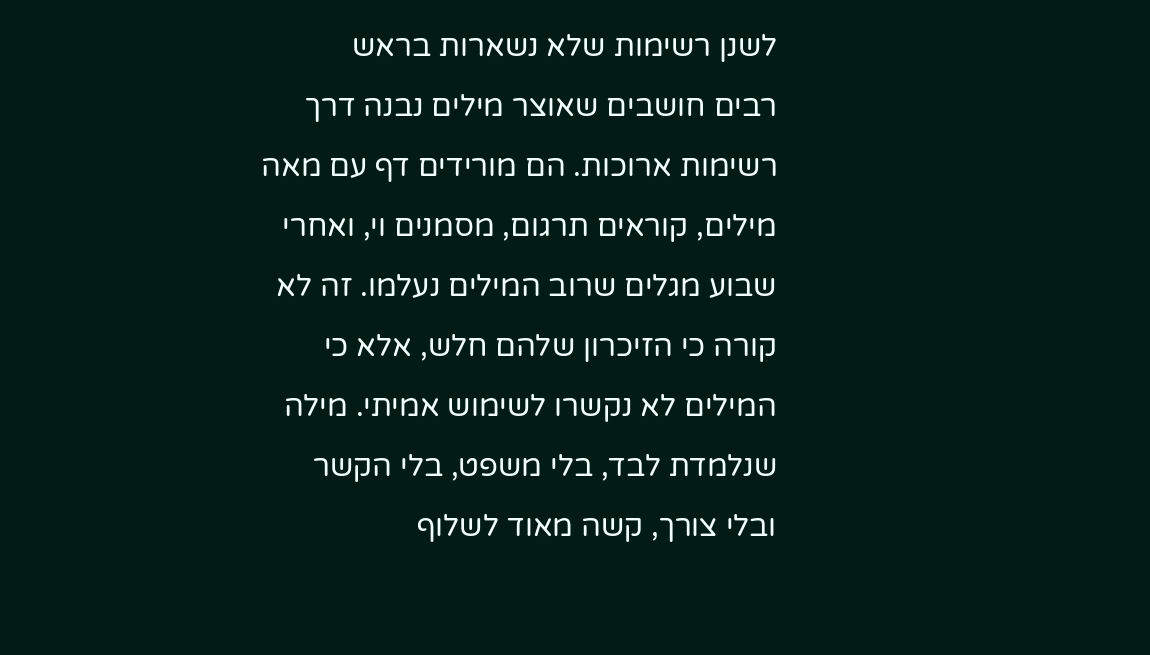לשנן רשימות שלא נשארות בראש
רבים חושבים שאוצר מילים נבנה דרך רשימות ארוכות. הם מורידים דף עם מאה מילים, קוראים תרגום, מסמנים וי, ואחרי שבוע מגלים שרוב המילים נעלמו. זה לא קורה כי הזיכרון שלהם חלש, אלא כי המילים לא נקשרו לשימוש אמיתי. מילה שנלמדת לבד, בלי משפט, בלי הקשר ובלי צורך, קשה מאוד לשלוף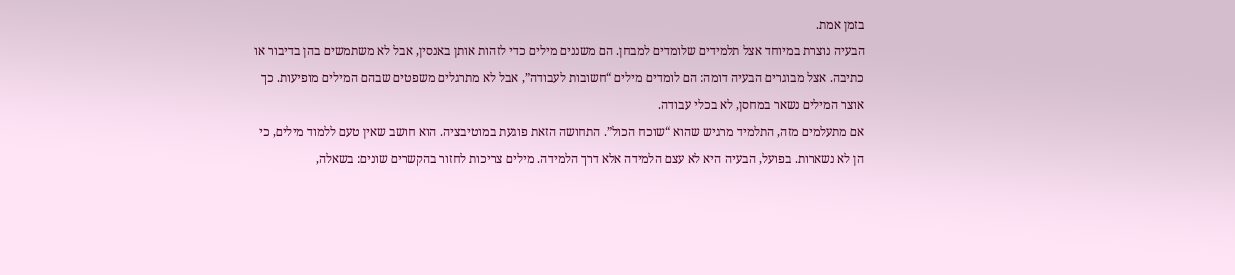בזמן אמת.
הבעיה נוצרת במיוחד אצל תלמידים שלומדים למבחן. הם משננים מילים כדי לזהות אותן באנסין, אבל לא משתמשים בהן בדיבור או כתיבה. אצל מבוגרים הבעיה דומה: הם לומדים מילים “חשובות לעבודה”, אבל לא מתרגלים משפטים שבהם המילים מופיעות. כך אוצר המילים נשאר במחסן, לא בכלי עבודה.
אם מתעלמים מזה, התלמיד מרגיש שהוא “שוכח הכול”. התחושה הזאת פוגעת במוטיבציה. הוא חושב שאין טעם ללמוד מילים, כי הן לא נשארות. בפועל, הבעיה היא לא עצם הלמידה אלא דרך הלמידה. מילים צריכות לחזור בהקשרים שונים: בשאלה,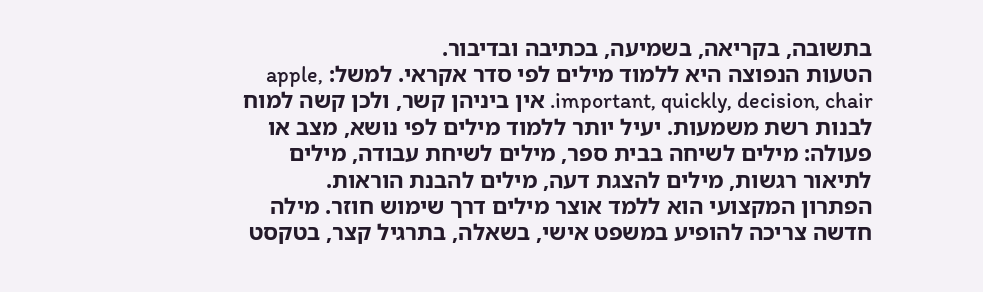בתשובה, בקריאה, בשמיעה, בכתיבה ובדיבור.
הטעות הנפוצה היא ללמוד מילים לפי סדר אקראי. למשל: apple, important, quickly, decision, chair. אין ביניהן קשר, ולכן קשה למוח לבנות רשת משמעות. יעיל יותר ללמוד מילים לפי נושא, מצב או פעולה: מילים לשיחה בבית ספר, מילים לשיחת עבודה, מילים לתיאור רגשות, מילים להצגת דעה, מילים להבנת הוראות.
הפתרון המקצועי הוא ללמד אוצר מילים דרך שימוש חוזר. מילה חדשה צריכה להופיע במשפט אישי, בשאלה, בתרגיל קצר, בטקסט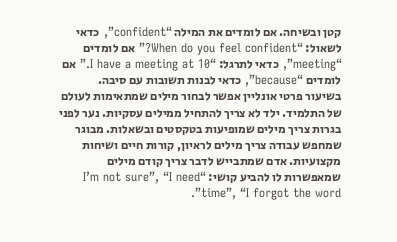קטן ובשיחה. אם לומדים את המילה “confident”, כדאי לשאול: “When do you feel confident?” אם לומדים “meeting”, כדאי לתרגל: “I have a meeting at 10.” אם לומדים “because”, כדאי לבנות תשובות עם סיבה.
בשיעור פרטי אונליין אפשר לבחור מילים שמתאימות לעולם של התלמיד. ילד לא צריך להתחיל ממילים עסקיות. נער לפני בגרות צריך מילים שמופיעות בטקסטים ובשאלות. מבוגר שמחפש עבודה צריך מילים לראיון, קורות חיים ושיחות מקצועיות. אדם שמתבייש לדבר צריך קודם מילים שמאפשרות לו להביע קושי: “I’m not sure”, “I need time”, “I forgot the word”.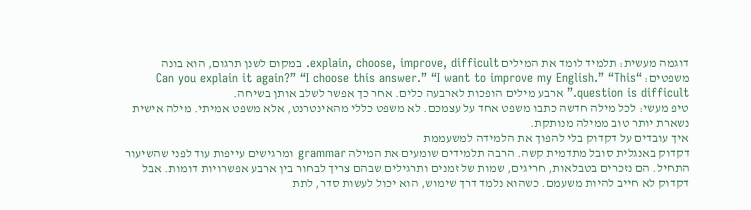דוגמה מעשית: תלמיד לומד את המילים explain, choose, improve, difficult. במקום לשנן תרגום, הוא בונה משפטים: “Can you explain it again?” “I choose this answer.” “I want to improve my English.” “This question is difficult.” ארבע מילים הופכות לארבעה כלים. אחר כך אפשר לשלב אותן בשיחה.
טיפ מעשי: לכל מילה חדשה כתבו משפט אחד על עצמכם. לא משפט כללי מהאינטרנט, אלא משפט אמיתי. מילה אישית נשארת יותר טוב ממילה מנותקת.
איך עובדים על דקדוק בלי להפוך את הלמידה למשעממת
דקדוק באנגלית סובל מתדמית קשה. הרבה תלמידים שומעים את המילה grammar ומרגישים עייפות עוד לפני שהשיעור התחיל. הם נזכרים בטבלאות, חריגים, שמות של זמנים ותרגילים שבהם צריך לבחור בין ארבע אפשרויות דומות. אבל דקדוק לא חייב להיות משעמם. כשהוא נלמד דרך שימוש, הוא יכול לעשות סדר, לתת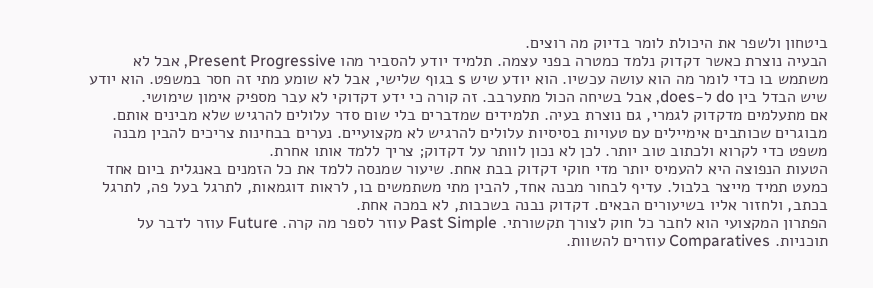ביטחון ולשפר את היכולת לומר בדיוק מה רוצים.
הבעיה נוצרת כאשר דקדוק נלמד כמטרה בפני עצמה. תלמיד יודע להסביר מהו Present Progressive, אבל לא משתמש בו כדי לומר מה הוא עושה עכשיו. הוא יודע שיש s בגוף שלישי, אבל לא שומע מתי זה חסר במשפט. הוא יודע שיש הבדל בין do ל-does, אבל בשיחה הכול מתערבב. זה קורה כי ידע דקדוקי לא עבר מספיק אימון שימושי.
אם מתעלמים מדקדוק לגמרי, גם נוצרת בעיה. תלמידים שמדברים בלי שום סדר עלולים להרגיש שלא מבינים אותם. מבוגרים שכותבים אימיילים עם טעויות בסיסיות עלולים להרגיש לא מקצועיים. נערים בבחינות צריכים להבין מבנה משפט כדי לקרוא ולכתוב טוב יותר. לכן לא נכון לוותר על דקדוק; צריך ללמד אותו אחרת.
הטעות הנפוצה היא להעמיס יותר מדי חוקי דקדוק בבת אחת. שיעור שמנסה ללמד את כל הזמנים באנגלית ביום אחד כמעט תמיד מייצר בלבול. עדיף לבחור מבנה אחד, להבין מתי משתמשים בו, לראות דוגמאות, לתרגל בעל פה, לתרגל בכתב, ולחזור אליו בשיעורים הבאים. דקדוק נבנה בשכבות, לא במכה אחת.
הפתרון המקצועי הוא לחבר כל חוק לצורך תקשורתי. Past Simple עוזר לספר מה קרה. Future עוזר לדבר על תוכניות. Comparatives עוזרים להשוות.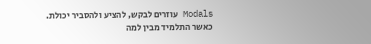Modals עוזרים לבקש, להציע ולהסביר יכולת. כאשר התלמיד מבין למה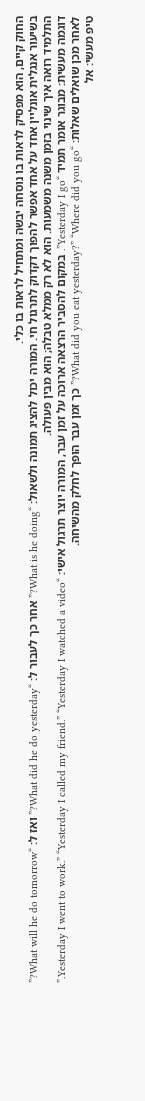החוק קיים, הוא מפסיק לראות בו נוסחה יבשה ומתחיל לראות בו כלי.
בשיעור אנגלית אונליין אחד על אחד אפשר להפוך דקדוק לתרגול חי. המורה יכול להציג תמונה ולשאול: “What is he doing?” אחר כך לעבור ל: “What did he do yesterday?” ואז ל: “What will he do tomorrow?” התלמיד רואה איך שינוי בזמן משנה משמעות. הוא לא רק ממלא טבלה; הוא מבין פעולה.
דוגמה מעשית: מבוגר אומר תמיד “Yesterday I go”. במקום להסביר הרצאה ארוכה על זמן עבר, המורה יוצר תרגול אישי: “Yesterday I went to work.” “Yesterday I called my friend.” “Yesterday I watched a video.” לאחר מכן שואלים שאלות: “What did you eat yesterday?” “Where did you go?” כך זמן עבר הופך לחלק מהשיחה.
טיפ מעשי: אל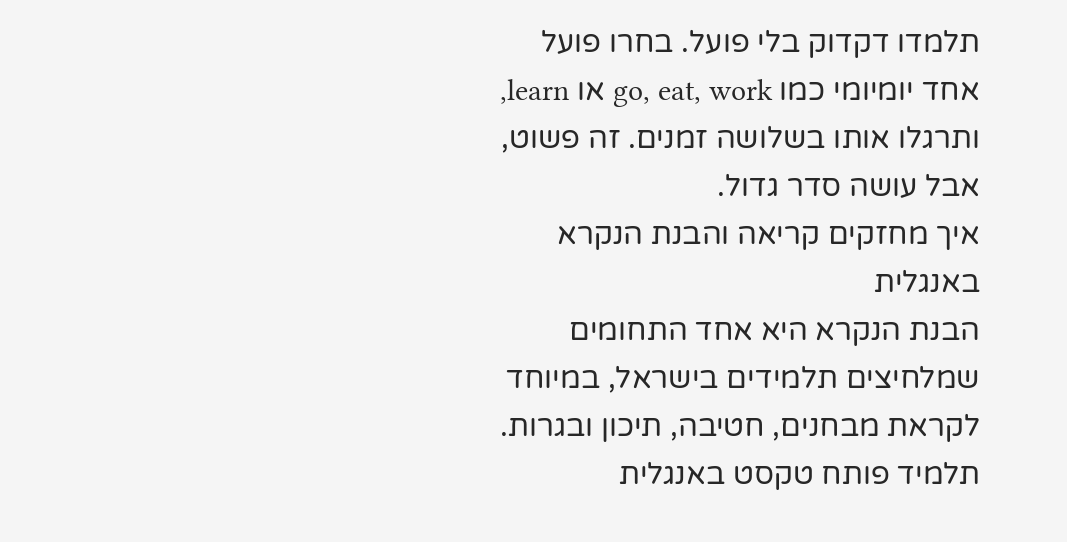תלמדו דקדוק בלי פועל. בחרו פועל אחד יומיומי כמו go, eat, work או learn, ותרגלו אותו בשלושה זמנים. זה פשוט, אבל עושה סדר גדול.
איך מחזקים קריאה והבנת הנקרא באנגלית
הבנת הנקרא היא אחד התחומים שמלחיצים תלמידים בישראל, במיוחד לקראת מבחנים, חטיבה, תיכון ובגרות. תלמיד פותח טקסט באנגלית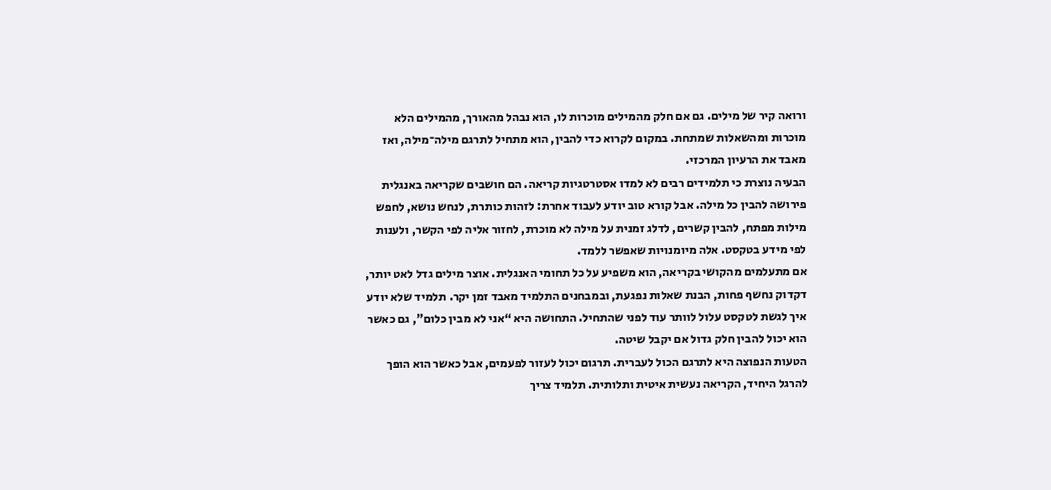ורואה קיר של מילים. גם אם חלק מהמילים מוכרות לו, הוא נבהל מהאורך, מהמילים הלא מוכרות ומהשאלות שמתחת. במקום לקרוא כדי להבין, הוא מתחיל לתרגם מילה־מילה, ואז מאבד את הרעיון המרכזי.
הבעיה נוצרת כי תלמידים רבים לא למדו אסטרטגיות קריאה. הם חושבים שקריאה באנגלית פירושה להבין כל מילה. אבל קורא טוב יודע לעבוד אחרת: לזהות כותרת, לנחש נושא, לחפש מילות מפתח, להבין קשרים, לדלג זמנית על מילה לא מוכרת, לחזור אליה לפי הקשר, ולענות לפי מידע בטקסט. אלה מיומנויות שאפשר ללמד.
אם מתעלמים מהקושי בקריאה, הוא משפיע על כל תחומי האנגלית. אוצר מילים גדל לאט יותר, דקדוק נחשף פחות, הבנת שאלות נפגעת, ובמבחנים התלמיד מאבד זמן יקר. תלמיד שלא יודע איך לגשת לטקסט עלול לוותר עוד לפני שהתחיל. התחושה היא “אני לא מבין כלום”, גם כאשר הוא יכול להבין חלק גדול אם יקבל שיטה.
הטעות הנפוצה היא לתרגם הכול לעברית. תרגום יכול לעזור לפעמים, אבל כאשר הוא הופך להרגל היחיד, הקריאה נעשית איטית ותלותית. תלמיד צריך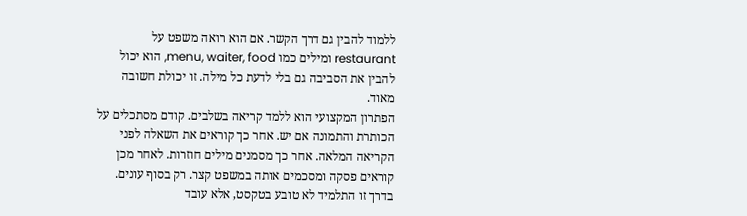ללמוד להבין גם דרך הקשר. אם הוא רואה משפט על restaurant ומילים כמו menu, waiter, food, הוא יכול להבין את הסביבה גם בלי לדעת כל מילה. זו יכולת חשובה מאוד.
הפתרון המקצועי הוא ללמד קריאה בשלבים. קודם מסתכלים על הכותרת והתמונה אם יש. אחר כך קוראים את השאלה לפני הקריאה המלאה. אחר כך מסמנים מילים חוזרות. לאחר מכן קוראים פסקה ומסכמים אותה במשפט קצר. רק בסוף עונים. בדרך זו התלמיד לא טובע בטקסט, אלא עובד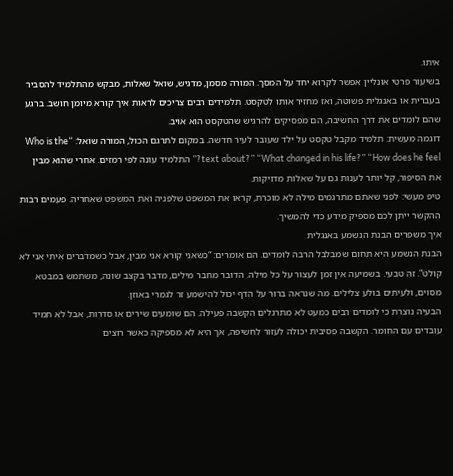איתו.
בשיעור פרטי אונליין אפשר לקרוא יחד על המסך. המורה מסמן, מדגיש, שואל שאלות, מבקש מהתלמיד להסביר בעברית או באנגלית פשוטה, ואז מחזיר אותו לטקסט. תלמידים רבים צריכים לראות איך קורא מיומן חושב. ברגע שהם לומדים את דרך החשיבה, הם מפסיקים להרגיש שהטקסט הוא אויב.
דוגמה מעשית: תלמיד מקבל טקסט על ילד שעובר לעיר חדשה. במקום לתרגם הכול, המורה שואל: “Who is the text about?” “What changed in his life?” “How does he feel?” התלמיד עונה לפי רמזים. אחרי שהוא מבין את הסיפור, קל יותר לענות גם על שאלות מדויקות.
טיפ מעשי: לפני שאתם מתרגמים מילה לא מוכרת, קראו את המשפט שלפניה ואת המשפט שאחריה. פעמים רבות ההקשר ייתן לכם מספיק מידע כדי להמשיך.
איך משפרים הבנת הנשמע באנגלית
הבנת הנשמע היא תחום שמבלבל הרבה לומדים. הם אומרים: “כשאני קורא אני מבין, אבל כשמדברים איתי אני לא קולט”. זה טבעי. בשמיעה אין זמן לעצור על כל מילה. הדובר מחבר מילים, מדבר בקצב שונה, משתמש במבטא מסוים, ולעיתים בולע צלילים. מה שנראה ברור על הדף יכול להישמע זר לגמרי באוזן.
הבעיה נוצרת כי לומדים רבים כמעט לא מתרגלים הקשבה פעילה. הם שומעים שירים או סדרות, אבל לא תמיד עובדים עם החומר. הקשבה פסיבית יכולה לעזור לחשיפה, אך היא לא מספיקה כאשר רוצים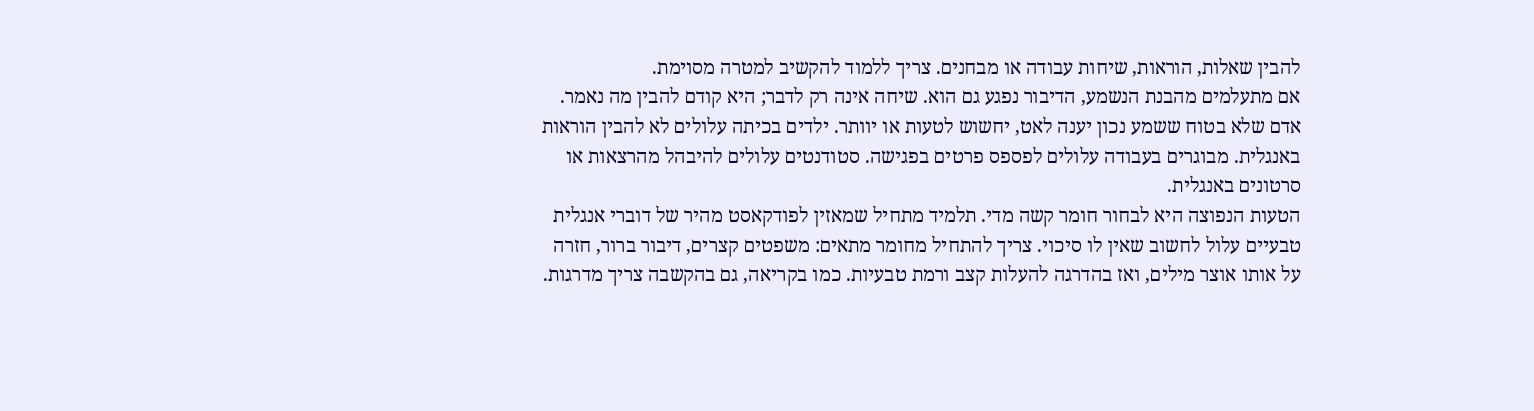להבין שאלות, הוראות, שיחות עבודה או מבחנים. צריך ללמוד להקשיב למטרה מסוימת.
אם מתעלמים מהבנת הנשמע, הדיבור נפגע גם הוא. שיחה אינה רק לדבר; היא קודם להבין מה נאמר. אדם שלא בטוח ששמע נכון יענה לאט, יחשוש לטעות או יוותר. ילדים בכיתה עלולים לא להבין הוראות באנגלית. מבוגרים בעבודה עלולים לפספס פרטים בפגישה. סטודנטים עלולים להיבהל מהרצאות או סרטונים באנגלית.
הטעות הנפוצה היא לבחור חומר קשה מדי. תלמיד מתחיל שמאזין לפודקאסט מהיר של דוברי אנגלית טבעיים עלול לחשוב שאין לו סיכוי. צריך להתחיל מחומר מתאים: משפטים קצרים, דיבור ברור, חזרה על אותו אוצר מילים, ואז בהדרגה להעלות קצב ורמת טבעיות. כמו בקריאה, גם בהקשבה צריך מדרגות.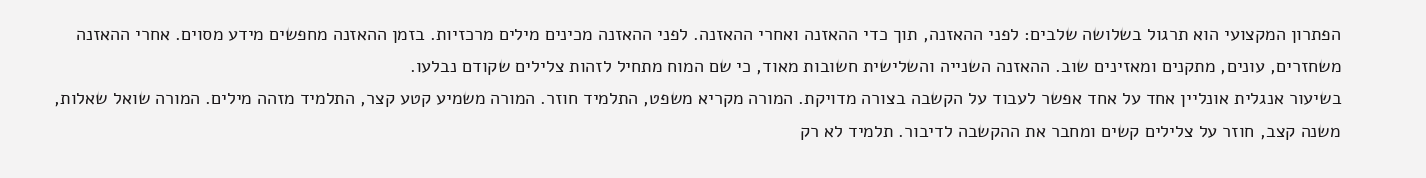הפתרון המקצועי הוא תרגול בשלושה שלבים: לפני ההאזנה, תוך כדי ההאזנה ואחרי ההאזנה. לפני ההאזנה מכינים מילים מרכזיות. בזמן ההאזנה מחפשים מידע מסוים. אחרי ההאזנה משחזרים, עונים, מתקנים ומאזינים שוב. ההאזנה השנייה והשלישית חשובות מאוד, כי שם המוח מתחיל לזהות צלילים שקודם נבלעו.
בשיעור אנגלית אונליין אחד על אחד אפשר לעבוד על הקשבה בצורה מדויקת. המורה מקריא משפט, התלמיד חוזר. המורה משמיע קטע קצר, התלמיד מזהה מילים. המורה שואל שאלות, משנה קצב, חוזר על צלילים קשים ומחבר את ההקשבה לדיבור. תלמיד לא רק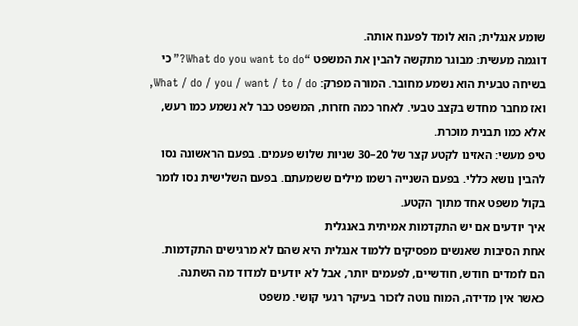שומע אנגלית; הוא לומד לפענח אותה.
דוגמה מעשית: מבוגר מתקשה להבין את המשפט “What do you want to do?” כי בשיחה טבעית הוא נשמע מחובר. המורה מפרק: What / do / you / want / to / do, ואז מחבר מחדש בקצב טבעי. לאחר כמה חזרות, המשפט כבר לא נשמע כמו רעש, אלא כמו תבנית מוכרת.
טיפ מעשי: האזינו לקטע קצר של 20–30 שניות שלוש פעמים. בפעם הראשונה נסו להבין נושא כללי. בפעם השנייה רשמו מילים ששמעתם. בפעם השלישית נסו לומר בקול משפט אחד מתוך הקטע.
איך יודעים אם יש התקדמות אמיתית באנגלית
אחת הסיבות שאנשים מפסיקים ללמוד אנגלית היא שהם לא מרגישים התקדמות. הם לומדים חודש, חודשיים, לפעמים יותר, אבל לא יודעים למדוד מה השתנה. כאשר אין מדידה, המוח נוטה לזכור בעיקר רגעי קושי. משפט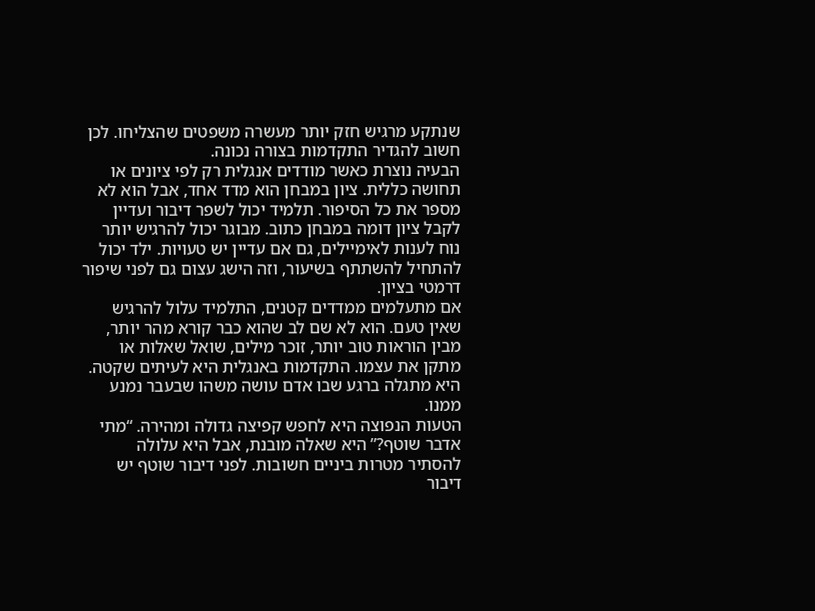שנתקע מרגיש חזק יותר מעשרה משפטים שהצליחו. לכן חשוב להגדיר התקדמות בצורה נכונה.
הבעיה נוצרת כאשר מודדים אנגלית רק לפי ציונים או תחושה כללית. ציון במבחן הוא מדד אחד, אבל הוא לא מספר את כל הסיפור. תלמיד יכול לשפר דיבור ועדיין לקבל ציון דומה במבחן כתוב. מבוגר יכול להרגיש יותר נוח לענות לאימיילים, גם אם עדיין יש טעויות. ילד יכול להתחיל להשתתף בשיעור, וזה הישג עצום גם לפני שיפור דרמטי בציון.
אם מתעלמים ממדדים קטנים, התלמיד עלול להרגיש שאין טעם. הוא לא שם לב שהוא כבר קורא מהר יותר, מבין הוראות טוב יותר, זוכר מילים, שואל שאלות או מתקן את עצמו. התקדמות באנגלית היא לעיתים שקטה. היא מתגלה ברגע שבו אדם עושה משהו שבעבר נמנע ממנו.
הטעות הנפוצה היא לחפש קפיצה גדולה ומהירה. “מתי אדבר שוטף?” היא שאלה מובנת, אבל היא עלולה להסתיר מטרות ביניים חשובות. לפני דיבור שוטף יש דיבור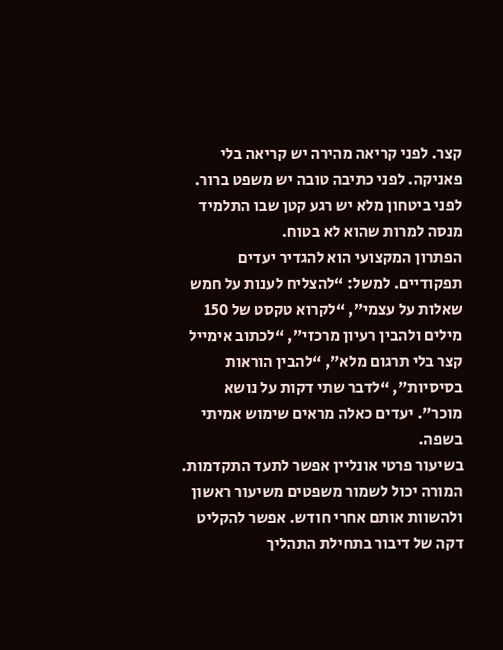קצר. לפני קריאה מהירה יש קריאה בלי פאניקה. לפני כתיבה טובה יש משפט ברור. לפני ביטחון מלא יש רגע קטן שבו התלמיד מנסה למרות שהוא לא בטוח.
הפתרון המקצועי הוא להגדיר יעדים תפקודיים. למשל: “להצליח לענות על חמש שאלות על עצמי”, “לקרוא טקסט של 150 מילים ולהבין רעיון מרכזי”, “לכתוב אימייל קצר בלי תרגום מלא”, “להבין הוראות בסיסיות”, “לדבר שתי דקות על נושא מוכר”. יעדים כאלה מראים שימוש אמיתי בשפה.
בשיעור פרטי אונליין אפשר לתעד התקדמות. המורה יכול לשמור משפטים משיעור ראשון ולהשוות אותם אחרי חודש. אפשר להקליט דקה של דיבור בתחילת התהליך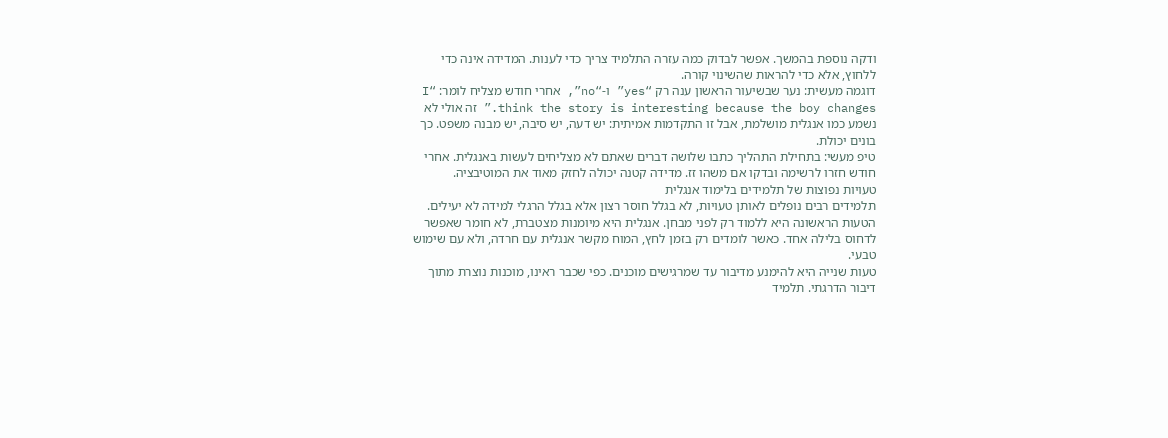ודקה נוספת בהמשך. אפשר לבדוק כמה עזרה התלמיד צריך כדי לענות. המדידה אינה כדי ללחוץ, אלא כדי להראות שהשינוי קורה.
דוגמה מעשית: נער שבשיעור הראשון ענה רק “yes” ו-“no”, אחרי חודש מצליח לומר: “I think the story is interesting because the boy changes.” זה אולי לא נשמע כמו אנגלית מושלמת, אבל זו התקדמות אמיתית: יש דעה, יש סיבה, יש מבנה משפט. כך בונים יכולת.
טיפ מעשי: בתחילת התהליך כתבו שלושה דברים שאתם לא מצליחים לעשות באנגלית. אחרי חודש חזרו לרשימה ובדקו אם משהו זז. מדידה קטנה יכולה לחזק מאוד את המוטיבציה.
טעויות נפוצות של תלמידים בלימוד אנגלית
תלמידים רבים נופלים לאותן טעויות, לא בגלל חוסר רצון אלא בגלל הרגלי למידה לא יעילים. הטעות הראשונה היא ללמוד רק לפני מבחן. אנגלית היא מיומנות מצטברת, לא חומר שאפשר לדחוס בלילה אחד. כאשר לומדים רק בזמן לחץ, המוח מקשר אנגלית עם חרדה, ולא עם שימוש טבעי.
טעות שנייה היא להימנע מדיבור עד שמרגישים מוכנים. כפי שכבר ראינו, מוכנות נוצרת מתוך דיבור הדרגתי. תלמיד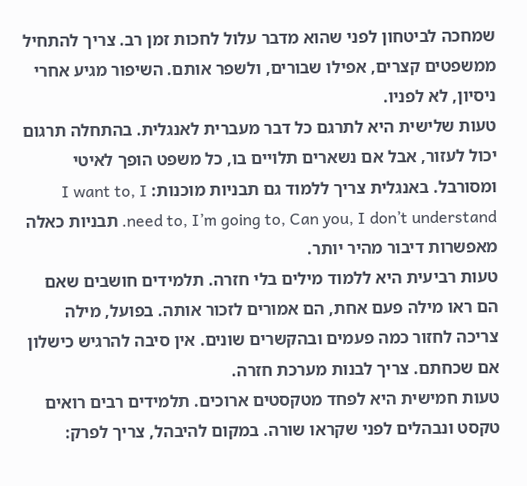שמחכה לביטחון לפני שהוא מדבר עלול לחכות זמן רב. צריך להתחיל ממשפטים קצרים, אפילו שבורים, ולשפר אותם. השיפור מגיע אחרי ניסיון, לא לפניו.
טעות שלישית היא לתרגם כל דבר מעברית לאנגלית. בהתחלה תרגום יכול לעזור, אבל אם נשארים תלויים בו, כל משפט הופך לאיטי ומסורבל. באנגלית צריך ללמוד גם תבניות מוכנות: I want to, I need to, I’m going to, Can you, I don’t understand. תבניות כאלה מאפשרות דיבור מהיר יותר.
טעות רביעית היא ללמוד מילים בלי חזרה. תלמידים חושבים שאם הם ראו מילה פעם אחת, הם אמורים לזכור אותה. בפועל, מילה צריכה לחזור כמה פעמים ובהקשרים שונים. אין סיבה להרגיש כישלון אם שכחתם. צריך לבנות מערכת חזרה.
טעות חמישית היא לפחד מטקסטים ארוכים. תלמידים רבים רואים טקסט ונבהלים לפני שקראו שורה. במקום להיבהל, צריך לפרק: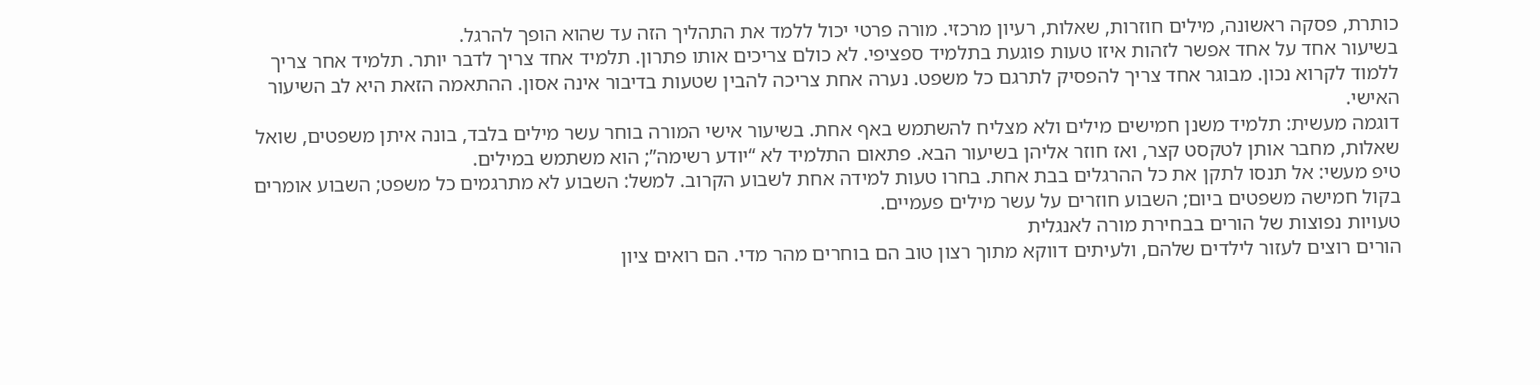כותרת, פסקה ראשונה, מילים חוזרות, שאלות, רעיון מרכזי. מורה פרטי יכול ללמד את התהליך הזה עד שהוא הופך להרגל.
בשיעור אחד על אחד אפשר לזהות איזו טעות פוגעת בתלמיד ספציפי. לא כולם צריכים אותו פתרון. תלמיד אחד צריך לדבר יותר. תלמיד אחר צריך ללמוד לקרוא נכון. מבוגר אחד צריך להפסיק לתרגם כל משפט. נערה אחת צריכה להבין שטעות בדיבור אינה אסון. ההתאמה הזאת היא לב השיעור האישי.
דוגמה מעשית: תלמיד משנן חמישים מילים ולא מצליח להשתמש באף אחת. בשיעור אישי המורה בוחר עשר מילים בלבד, בונה איתן משפטים, שואל שאלות, מחבר אותן לטקסט קצר, ואז חוזר אליהן בשיעור הבא. פתאום התלמיד לא “יודע רשימה”; הוא משתמש במילים.
טיפ מעשי: אל תנסו לתקן את כל ההרגלים בבת אחת. בחרו טעות למידה אחת לשבוע הקרוב. למשל: השבוע לא מתרגמים כל משפט; השבוע אומרים בקול חמישה משפטים ביום; השבוע חוזרים על עשר מילים פעמיים.
טעויות נפוצות של הורים בבחירת מורה לאנגלית
הורים רוצים לעזור לילדים שלהם, ולעיתים דווקא מתוך רצון טוב הם בוחרים מהר מדי. הם רואים ציון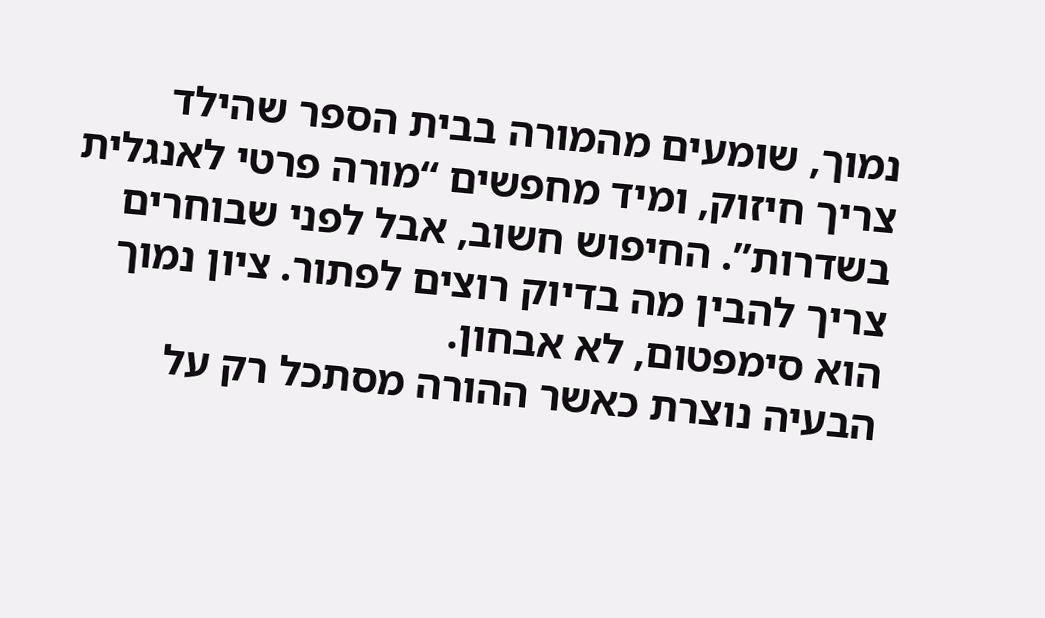נמוך, שומעים מהמורה בבית הספר שהילד צריך חיזוק, ומיד מחפשים “מורה פרטי לאנגלית בשדרות”. החיפוש חשוב, אבל לפני שבוחרים צריך להבין מה בדיוק רוצים לפתור. ציון נמוך הוא סימפטום, לא אבחון.
הבעיה נוצרת כאשר ההורה מסתכל רק על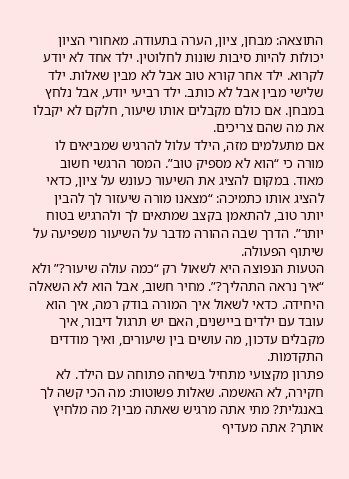התוצאה: מבחן, ציון, הערה בתעודה. מאחורי הציון יכולות להיות סיבות שונות לחלוטין. ילד אחד לא יודע לקרוא. ילד אחר קורא טוב אבל לא מבין שאלות. ילד שלישי מבין אבל לא כותב. ילד רביעי יודע, אבל נלחץ במבחן. אם כולם מקבלים אותו שיעור, חלקם לא יקבלו את מה שהם צריכים.
אם מתעלמים מזה, הילד עלול להרגיש שמביאים לו מורה כי “הוא לא מספיק טוב”. המסר הרגשי חשוב מאוד. במקום להציג את השיעור כעונש על ציון, כדאי להציג אותו כתמיכה: “מצאנו מורה שיעזור לך להבין יותר טוב, להתאמן בקצב שמתאים לך ולהרגיש בטוח יותר”. הדרך שבה ההורה מדבר על השיעור משפיעה על שיתוף הפעולה.
הטעות הנפוצה היא לשאול רק “כמה עולה שיעור?” ולא “איך נראה התהליך?”. מחיר חשוב, אבל הוא לא השאלה היחידה. כדאי לשאול איך המורה בודק רמה, איך הוא עובד עם ילדים ביישנים, האם יש תרגול דיבור, איך מקבלים עדכון, מה עושים בין שיעורים, ואיך מודדים התקדמות.
פתרון מקצועי מתחיל בשיחה פתוחה עם הילד. לא חקירה, לא האשמה. שאלות פשוטות: מה הכי קשה לך באנגלית? מתי אתה מרגיש שאתה מבין? מה מלחיץ אותך? אתה מעדיף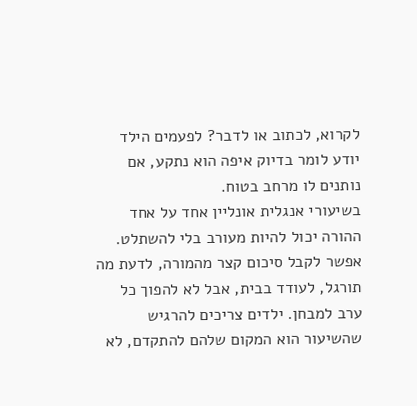לקרוא, לכתוב או לדבר? לפעמים הילד יודע לומר בדיוק איפה הוא נתקע, אם נותנים לו מרחב בטוח.
בשיעורי אנגלית אונליין אחד על אחד ההורה יכול להיות מעורב בלי להשתלט. אפשר לקבל סיכום קצר מהמורה, לדעת מה תורגל, לעודד בבית, אבל לא להפוך כל ערב למבחן. ילדים צריכים להרגיש שהשיעור הוא המקום שלהם להתקדם, לא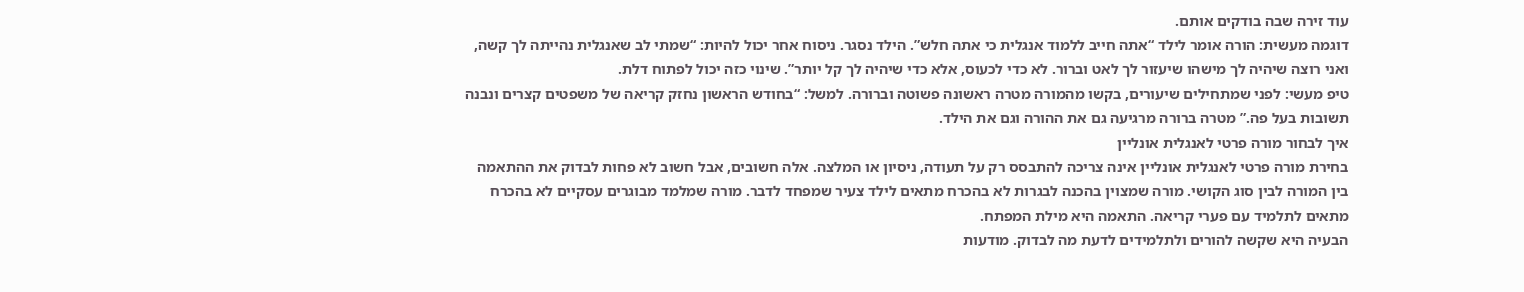עוד זירה שבה בודקים אותם.
דוגמה מעשית: הורה אומר לילד “אתה חייב ללמוד אנגלית כי אתה חלש”. הילד נסגר. ניסוח אחר יכול להיות: “שמתי לב שאנגלית נהייתה לך קשה, ואני רוצה שיהיה לך מישהו שיעזור לך לאט וברור. לא כדי לכעוס, אלא כדי שיהיה לך קל יותר”. שינוי כזה יכול לפתוח דלת.
טיפ מעשי: לפני שמתחילים שיעורים, בקשו מהמורה מטרה ראשונה פשוטה וברורה. למשל: “בחודש הראשון נחזק קריאה של משפטים קצרים ונבנה תשובות בעל פה.” מטרה ברורה מרגיעה גם את ההורה וגם את הילד.
איך לבחור מורה פרטי לאנגלית אונליין
בחירת מורה פרטי לאנגלית אונליין אינה צריכה להתבסס רק על תעודה, ניסיון או המלצה. אלה חשובים, אבל חשוב לא פחות לבדוק את ההתאמה בין המורה לבין סוג הקושי. מורה שמצוין בהכנה לבגרות לא בהכרח מתאים לילד צעיר שמפחד לדבר. מורה שמלמד מבוגרים עסקיים לא בהכרח מתאים לתלמיד עם פערי קריאה. התאמה היא מילת המפתח.
הבעיה היא שקשה להורים ולתלמידים לדעת מה לבדוק. מודעות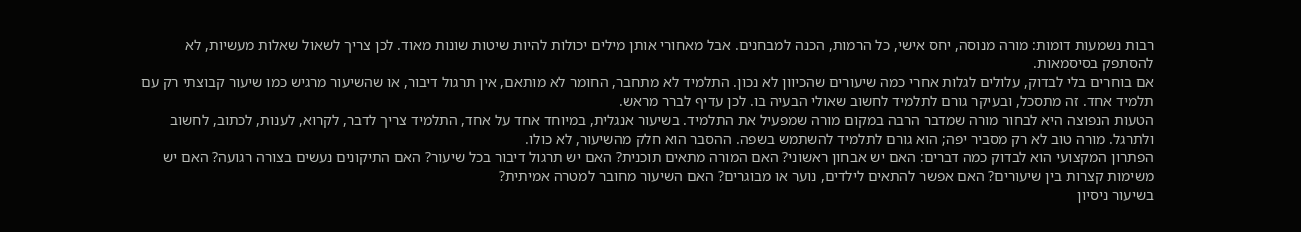רבות נשמעות דומות: מורה מנוסה, יחס אישי, כל הרמות, הכנה למבחנים. אבל מאחורי אותן מילים יכולות להיות שיטות שונות מאוד. לכן צריך לשאול שאלות מעשיות, לא להסתפק בסיסמאות.
אם בוחרים בלי לבדוק, עלולים לגלות אחרי כמה שיעורים שהכיוון לא נכון. התלמיד לא מתחבר, החומר לא מותאם, אין תרגול דיבור, או שהשיעור מרגיש כמו שיעור קבוצתי רק עם תלמיד אחד. זה מתסכל, ובעיקר גורם לתלמיד לחשוב שאולי הבעיה בו. לכן עדיף לברר מראש.
הטעות הנפוצה היא לבחור מורה שמדבר הרבה במקום מורה שמפעיל את התלמיד. בשיעור אנגלית, במיוחד אחד על אחד, התלמיד צריך לדבר, לקרוא, לענות, לכתוב, לחשוב ולתרגל. מורה טוב לא רק מסביר יפה; הוא גורם לתלמיד להשתמש בשפה. ההסבר הוא חלק מהשיעור, לא כולו.
הפתרון המקצועי הוא לבדוק כמה דברים: האם יש אבחון ראשוני? האם המורה מתאים תוכנית? האם יש תרגול דיבור בכל שיעור? האם התיקונים נעשים בצורה רגועה? האם יש משימות קצרות בין שיעורים? האם אפשר להתאים לילדים, נוער או מבוגרים? האם השיעור מחובר למטרה אמיתית?
בשיעור ניסיון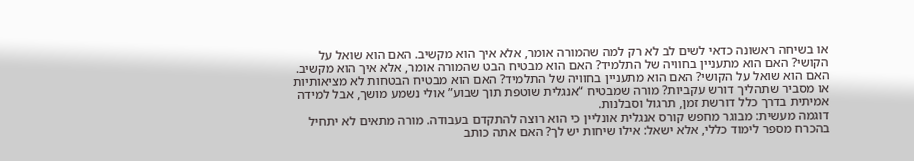או בשיחה ראשונה כדאי לשים לב לא רק למה שהמורה אומר, אלא איך הוא מקשיב. האם הוא שואל על הקושי? האם הוא מתעניין בחוויה של התלמיד? האם הוא מבטיח הבט שהמורה אומר, אלא איך הוא מקשיב. האם הוא שואל על הקושי? האם הוא מתעניין בחוויה של התלמיד? האם הוא מבטיח הבטחות לא מציאותיות או מסביר שתהליך דורש עקביות? מורה שמבטיח “אנגלית שוטפת תוך שבוע” אולי נשמע מושך, אבל למידה אמיתית בדרך כלל דורשת זמן, תרגול וסבלנות.
דוגמה מעשית: מבוגר מחפש קורס אנגלית אונליין כי הוא רוצה להתקדם בעבודה. מורה מתאים לא יתחיל בהכרח מספר לימוד כללי, אלא ישאל: אילו שיחות יש לך? האם אתה כותב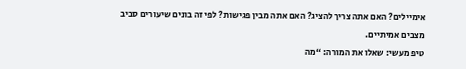אימיילים? האם אתה צריך להציג? האם אתה מבין פגישות? לפי זה בונים שיעורים סביב מצבים אמיתיים.
טיפ מעשי: שאלו את המורה: “מה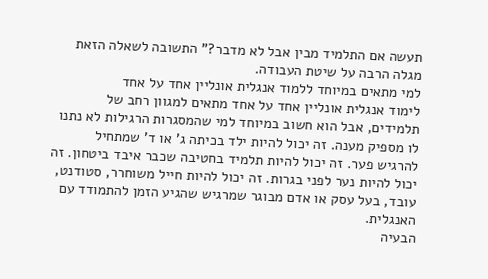תעשה אם התלמיד מבין אבל לא מדבר?” התשובה לשאלה הזאת מגלה הרבה על שיטת העבודה.
למי מתאים במיוחד ללמוד אנגלית אונליין אחד על אחד
לימוד אנגלית אונליין אחד על אחד מתאים למגוון רחב של תלמידים, אבל הוא חשוב במיוחד למי שהמסגרות הרגילות לא נתנו לו מספיק מענה. זה יכול להיות ילד בכיתה ג’ או ד’ שמתחיל להרגיש פער. זה יכול להיות תלמיד בחטיבה שכבר איבד ביטחון. זה יכול להיות נער לפני בגרות. זה יכול להיות חייל משוחרר, סטודנט, עובד, בעל עסק או אדם מבוגר שמרגיש שהגיע הזמן להתמודד עם האנגלית.
הבעיה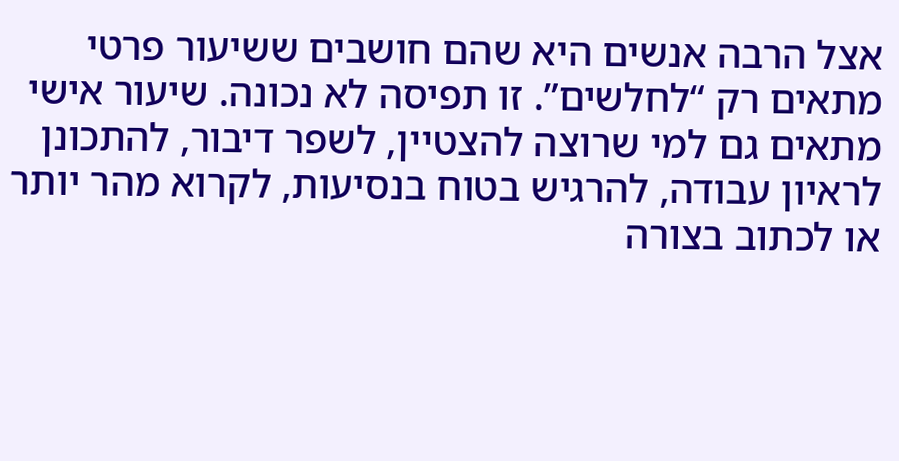אצל הרבה אנשים היא שהם חושבים ששיעור פרטי מתאים רק “לחלשים”. זו תפיסה לא נכונה. שיעור אישי מתאים גם למי שרוצה להצטיין, לשפר דיבור, להתכונן לראיון עבודה, להרגיש בטוח בנסיעות, לקרוא מהר יותר או לכתוב בצורה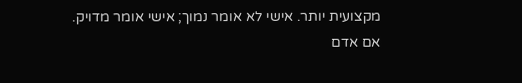מקצועית יותר. אישי לא אומר נמוך; אישי אומר מדויק.
אם אדם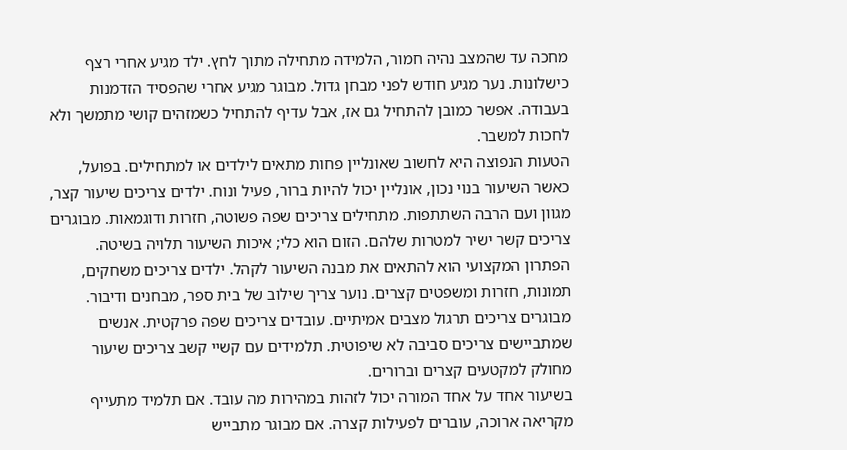מחכה עד שהמצב נהיה חמור, הלמידה מתחילה מתוך לחץ. ילד מגיע אחרי רצף כישלונות. נער מגיע חודש לפני מבחן גדול. מבוגר מגיע אחרי שהפסיד הזדמנות בעבודה. אפשר כמובן להתחיל גם אז, אבל עדיף להתחיל כשמזהים קושי מתמשך ולא לחכות למשבר.
הטעות הנפוצה היא לחשוב שאונליין פחות מתאים לילדים או למתחילים. בפועל, כאשר השיעור בנוי נכון, אונליין יכול להיות ברור, פעיל ונוח. ילדים צריכים שיעור קצר, מגוון ועם הרבה השתתפות. מתחילים צריכים שפה פשוטה, חזרות ודוגמאות. מבוגרים צריכים קשר ישיר למטרות שלהם. הזום הוא כלי; איכות השיעור תלויה בשיטה.
הפתרון המקצועי הוא להתאים את מבנה השיעור לקהל. ילדים צריכים משחקים, תמונות, חזרות ומשפטים קצרים. נוער צריך שילוב של בית ספר, מבחנים ודיבור. מבוגרים צריכים תרגול מצבים אמיתיים. עובדים צריכים שפה פרקטית. אנשים שמתביישים צריכים סביבה לא שיפוטית. תלמידים עם קשיי קשב צריכים שיעור מחולק למקטעים קצרים וברורים.
בשיעור אחד על אחד המורה יכול לזהות במהירות מה עובד. אם תלמיד מתעייף מקריאה ארוכה, עוברים לפעילות קצרה. אם מבוגר מתבייש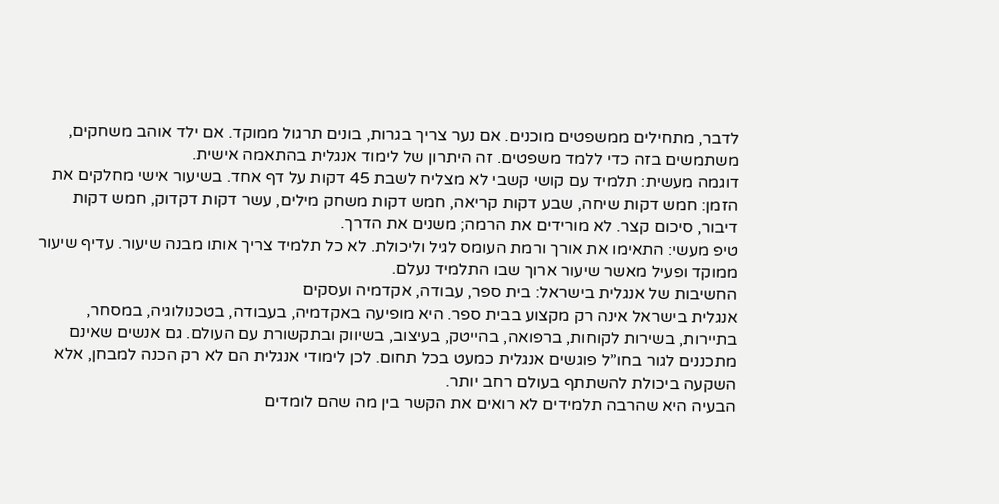לדבר, מתחילים ממשפטים מוכנים. אם נער צריך בגרות, בונים תרגול ממוקד. אם ילד אוהב משחקים, משתמשים בזה כדי ללמד משפטים. זה היתרון של לימוד אנגלית בהתאמה אישית.
דוגמה מעשית: תלמיד עם קושי קשבי לא מצליח לשבת 45 דקות על דף אחד. בשיעור אישי מחלקים את הזמן: חמש דקות שיחה, שבע דקות קריאה, חמש דקות משחק מילים, עשר דקות דקדוק, חמש דקות דיבור, סיכום קצר. לא מורידים את הרמה; משנים את הדרך.
טיפ מעשי: התאימו את אורך ורמת העומס לגיל וליכולת. לא כל תלמיד צריך אותו מבנה שיעור. עדיף שיעור ממוקד ופעיל מאשר שיעור ארוך שבו התלמיד נעלם.
החשיבות של אנגלית בישראל: בית ספר, עבודה, אקדמיה ועסקים
אנגלית בישראל אינה רק מקצוע בבית ספר. היא מופיעה באקדמיה, בעבודה, בטכנולוגיה, במסחר, בתיירות, בשירות לקוחות, ברפואה, בהייטק, בעיצוב, בשיווק ובתקשורת עם העולם. גם אנשים שאינם מתכננים לגור בחו”ל פוגשים אנגלית כמעט בכל תחום. לכן לימודי אנגלית הם לא רק הכנה למבחן, אלא השקעה ביכולת להשתתף בעולם רחב יותר.
הבעיה היא שהרבה תלמידים לא רואים את הקשר בין מה שהם לומדים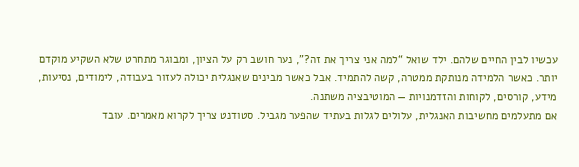עכשיו לבין החיים שלהם. ילד שואל “למה אני צריך את זה?”, נער חושב רק על הציון, ומבוגר מתחרט שלא השקיע מוקדם יותר. כאשר הלמידה מנותקת ממטרה, קשה להתמיד. אבל כאשר מבינים שאנגלית יכולה לעזור בעבודה, לימודים, נסיעות, מידע, קורסים, לקוחות והזדמנויות — המוטיבציה משתנה.
אם מתעלמים מחשיבות האנגלית, עלולים לגלות בעתיד שהפער מגביל. סטודנט צריך לקרוא מאמרים. עובד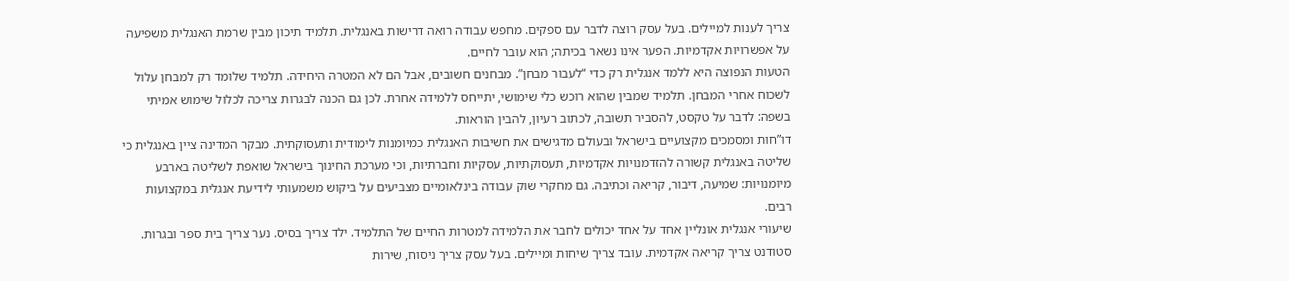צריך לענות למיילים. בעל עסק רוצה לדבר עם ספקים. מחפש עבודה רואה דרישות באנגלית. תלמיד תיכון מבין שרמת האנגלית משפיעה על אפשרויות אקדמיות. הפער אינו נשאר בכיתה; הוא עובר לחיים.
הטעות הנפוצה היא ללמד אנגלית רק כדי “לעבור מבחן”. מבחנים חשובים, אבל הם לא המטרה היחידה. תלמיד שלומד רק למבחן עלול לשכוח אחרי המבחן. תלמיד שמבין שהוא רוכש כלי שימושי, יתייחס ללמידה אחרת. לכן גם הכנה לבגרות צריכה לכלול שימוש אמיתי בשפה: לדבר על טקסט, להסביר תשובה, לכתוב רעיון, להבין הוראות.
דו”חות ומסמכים מקצועיים בישראל ובעולם מדגישים את חשיבות האנגלית כמיומנות לימודית ותעסוקתית. מבקר המדינה ציין באנגלית כי שליטה באנגלית קשורה להזדמנויות אקדמיות, תעסוקתיות, עסקיות וחברתיות, וכי מערכת החינוך בישראל שואפת לשליטה בארבע מיומנויות: שמיעה, דיבור, קריאה וכתיבה. גם מחקרי שוק עבודה בינלאומיים מצביעים על ביקוש משמעותי לידיעת אנגלית במקצועות רבים.
שיעורי אנגלית אונליין אחד על אחד יכולים לחבר את הלמידה למטרות החיים של התלמיד. ילד צריך בסיס. נער צריך בית ספר ובגרות. סטודנט צריך קריאה אקדמית. עובד צריך שיחות ומיילים. בעל עסק צריך ניסוח, שירות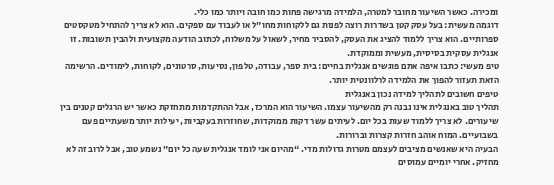ומכירה. כאשר השיעור מחובר למטרה, הלמידה מרגישה פחות כמו חובה ויותר כמו כלי.
דוגמה מעשית: בעל עסק קטן בשדרות רוצה לפנות גם ללקוחות מחו”ל או לעבוד עם ספקים. הוא לא צריך להתחיל מטקסטים ספרותיים. הוא צריך ללמוד להציג את העסק, להסביר מחיר, לשאול על משלוח, לכתוב הודעה מקצועית ולהבין תשובות. זו אנגלית עסקית בסיסית, מעשית וממוקדת.
טיפ מעשי: כתבו איפה אתם פוגשים אנגלית בחיים: בית ספר, עבודה, טלפון, נסיעות, סרטונים, לקוחות, לימודים. הרשימה הזאת תעזור להפוך את הלמידה לרלוונטית יותר.
טיפים חשובים לתהליך למידה נכון באנגלית
תהליך טוב באנגלית אינו נבנה רק מהשיעור עצמו. השיעור הוא המרכז, אבל ההתקדמות מתחזקת כאשר יש הרגלים קטנים בין שיעורים. לא צריך ללמוד שעות בכל יום. לעיתים עשר דקות ממוקדות, שחוזרות בעקביות, יעילות יותר משעתיים פעם בשבועיים. המוח אוהב חזרות קצרות וברורות.
הבעיה היא שאנשים מציבים לעצמם מטרות גדולות מדי. “מהיום אני לומד אנגלית שעה כל יום” נשמע טוב, אבל לרוב זה לא מחזיק. אחרי יומיים עמוסים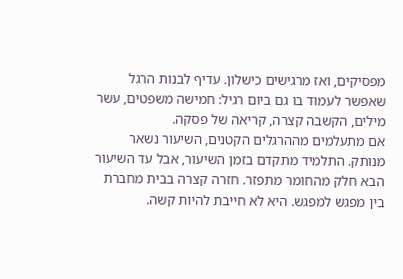מפסיקים, ואז מרגישים כישלון. עדיף לבנות הרגל שאפשר לעמוד בו גם ביום רגיל: חמישה משפטים, עשר מילים, הקשבה קצרה, קריאה של פסקה.
אם מתעלמים מההרגלים הקטנים, השיעור נשאר מנותק. התלמיד מתקדם בזמן השיעור, אבל עד השיעור הבא חלק מהחומר מתפזר. חזרה קצרה בבית מחברת בין מפגש למפגש. היא לא חייבת להיות קשה.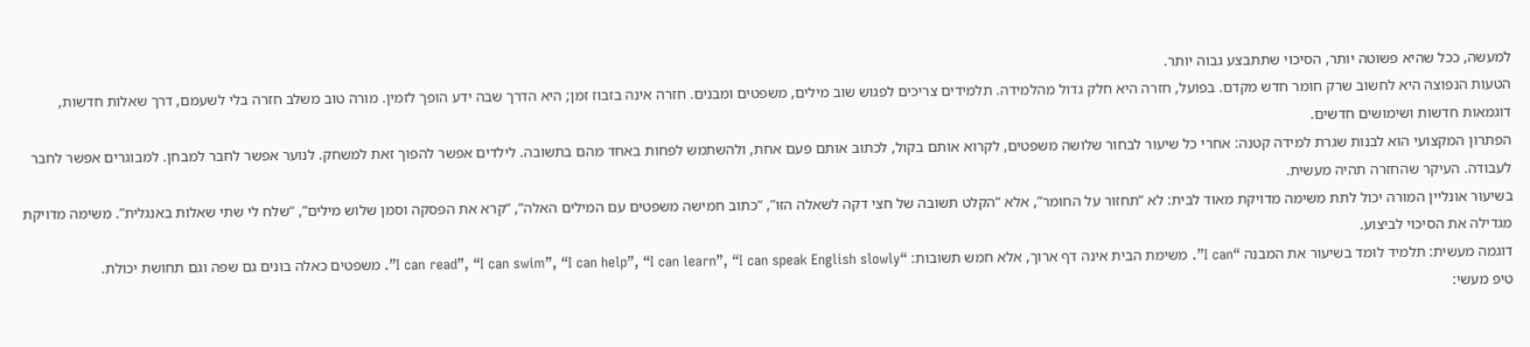למעשה, ככל שהיא פשוטה יותר, הסיכוי שתתבצע גבוה יותר.
הטעות הנפוצה היא לחשוב שרק חומר חדש מקדם. בפועל, חזרה היא חלק גדול מהלמידה. תלמידים צריכים לפגוש שוב מילים, משפטים ומבנים. חזרה אינה בזבוז זמן; היא הדרך שבה ידע הופך לזמין. מורה טוב משלב חזרה בלי לשעמם, דרך שאלות חדשות, דוגמאות חדשות ושימושים חדשים.
הפתרון המקצועי הוא לבנות שגרת למידה קטנה: אחרי כל שיעור לבחור שלושה משפטים, לקרוא אותם בקול, לכתוב אותם פעם אחת, ולהשתמש לפחות באחד מהם בתשובה. לילדים אפשר להפוך זאת למשחק. לנוער אפשר לחבר למבחן. למבוגרים אפשר לחבר לעבודה. העיקר שהחזרה תהיה מעשית.
בשיעור אונליין המורה יכול לתת משימה מדויקת מאוד לבית: לא “תחזור על החומר”, אלא “הקלט תשובה של חצי דקה לשאלה הזו”, “כתוב חמישה משפטים עם המילים האלה”, “קרא את הפסקה וסמן שלוש מילים”, “שלח לי שתי שאלות באנגלית”. משימה מדויקת מגדילה את הסיכוי לביצוע.
דוגמה מעשית: תלמיד לומד בשיעור את המבנה “I can”. משימת הבית אינה דף ארוך, אלא חמש תשובות: “I can read”, “I can swim”, “I can help”, “I can learn”, “I can speak English slowly”. משפטים כאלה בונים גם שפה וגם תחושת יכולת.
טיפ מעשי: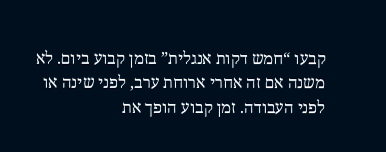קבעו “חמש דקות אנגלית” בזמן קבוע ביום. לא משנה אם זה אחרי ארוחת ערב, לפני שינה או לפני העבודה. זמן קבוע הופך את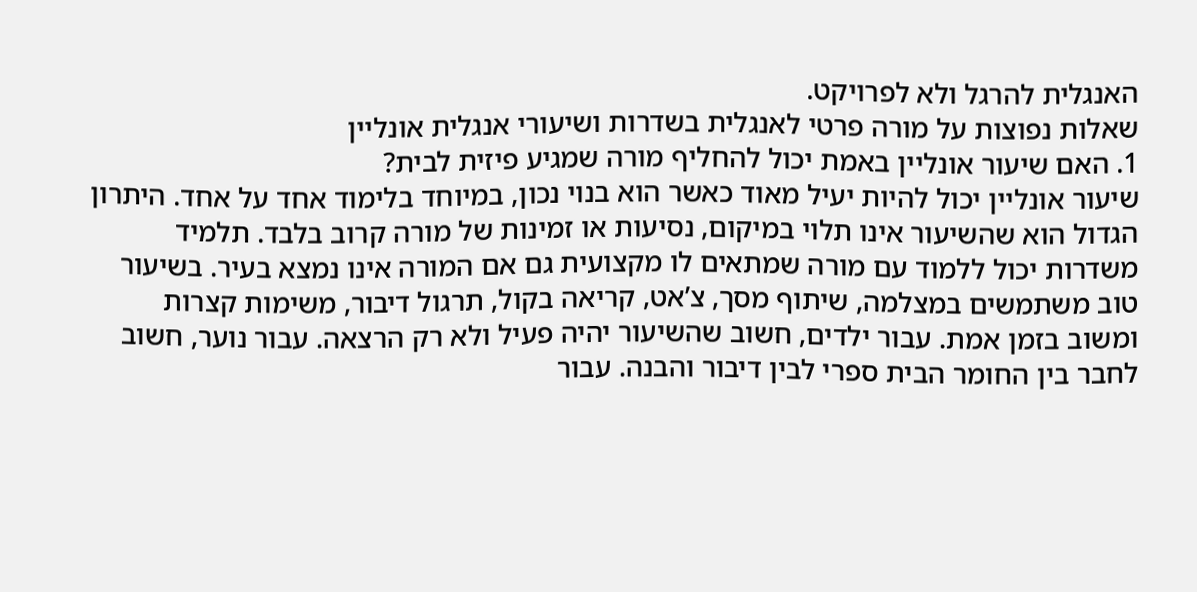האנגלית להרגל ולא לפרויקט.
שאלות נפוצות על מורה פרטי לאנגלית בשדרות ושיעורי אנגלית אונליין
1. האם שיעור אונליין באמת יכול להחליף מורה שמגיע פיזית לבית?
שיעור אונליין יכול להיות יעיל מאוד כאשר הוא בנוי נכון, במיוחד בלימוד אחד על אחד. היתרון הגדול הוא שהשיעור אינו תלוי במיקום, נסיעות או זמינות של מורה קרוב בלבד. תלמיד משדרות יכול ללמוד עם מורה שמתאים לו מקצועית גם אם המורה אינו נמצא בעיר. בשיעור טוב משתמשים במצלמה, שיתוף מסך, צ’אט, קריאה בקול, תרגול דיבור, משימות קצרות ומשוב בזמן אמת. עבור ילדים, חשוב שהשיעור יהיה פעיל ולא רק הרצאה. עבור נוער, חשוב לחבר בין החומר הבית ספרי לבין דיבור והבנה. עבור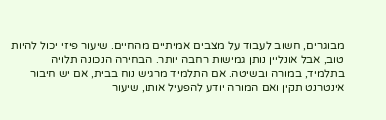מבוגרים, חשוב לעבוד על מצבים אמיתיים מהחיים. שיעור פיזי יכול להיות טוב, אבל אונליין נותן גמישות רחבה יותר. הבחירה הנכונה תלויה בתלמיד, במורה ובשיטה. אם התלמיד מרגיש נוח בבית, אם יש חיבור אינטרנט תקין ואם המורה יודע להפעיל אותו, שיעור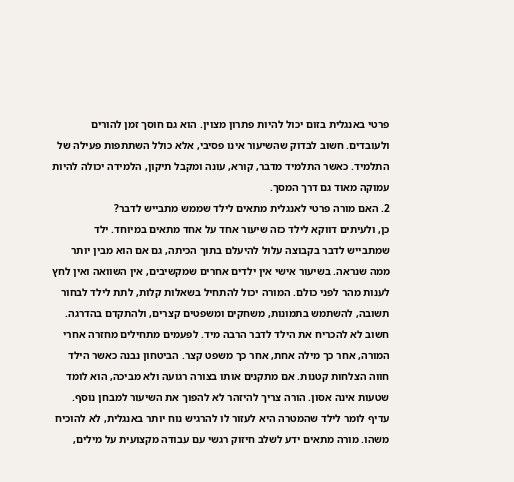פרטי באנגלית בזום יכול להיות פתרון מצוין. הוא גם חוסך זמן להורים ולעובדים. חשוב לבדוק שהשיעור אינו פסיבי, אלא כולל השתתפות פעילה של התלמיד. כאשר התלמיד מדבר, קורא, עונה ומקבל תיקון, הלמידה יכולה להיות עמוקה מאוד גם דרך המסך.
2. האם מורה פרטי לאנגלית מתאים לילד שממש מתבייש לדבר?
כן, ולעיתים דווקא לילד כזה שיעור אחד על אחד מתאים במיוחד. ילד שמתבייש לדבר בקבוצה עלול להיעלם בתוך הכיתה, גם אם הוא מבין יותר ממה שנראה. בשיעור אישי אין ילדים אחרים שמקשיבים, אין השוואה ואין לחץ לענות מהר לפני כולם. המורה יכול להתחיל בשאלות קלות, לתת לילד לבחור תשובה, להשתמש בתמונות, משחקים ומשפטים קצרים, ולהתקדם בהדרגה. חשוב לא להכריח את הילד לדבר הרבה מיד. לפעמים מתחילים מחזרה אחרי המורה, אחר כך מילה אחת, אחר כך משפט קצר. הביטחון נבנה כאשר הילד חווה הצלחות קטנות. אם מתקנים אותו בצורה רגועה ולא מביכה, הוא לומד שטעות אינה אסון. הורה צריך להיזהר לא להפוך את השיעור למבחן נוסף. עדיף לומר לילד שהמטרה היא לעזור לו להרגיש נוח יותר באנגלית, לא להוכיח משהו. מורה מתאים ידע לשלב חיזוק רגשי עם עבודה מקצועית על מילים,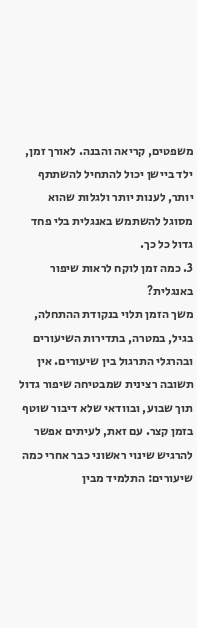משפטים, קריאה והבנה. לאורך זמן, ילד ביישן יכול להתחיל להשתתף יותר, לענות יותר ולגלות שהוא מסוגל להשתמש באנגלית בלי פחד גדול כל כך.
3. כמה זמן לוקח לראות שיפור באנגלית?
משך הזמן תלוי בנקודת ההתחלה, בגיל, במטרה, בתדירות השיעורים ובהרגלי התרגול בין שיעורים. אין תשובה רצינית שמבטיחה שיפור גדול תוך שבוע, ובוודאי שלא דיבור שוטף בזמן קצר. עם זאת, לעיתים אפשר להרגיש שינוי ראשוני כבר אחרי כמה שיעורים: התלמיד מבין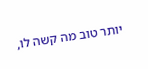יותר טוב מה קשה לו,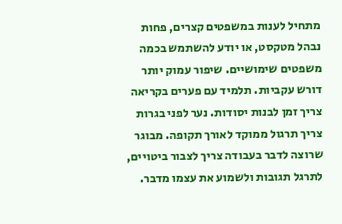מתחיל לענות במשפטים קצרים, פחות נבהל מטקסט, או יודע להשתמש בכמה משפטים שימושיים. שיפור עמוק יותר דורש עקביות. תלמיד עם פערים בקריאה צריך זמן לבנות יסודות. נער לפני בגרות צריך תרגול ממוקד לאורך תקופה. מבוגר שרוצה לדבר בעבודה צריך לצבור ביטויים, לתרגל תגובות ולשמוע את עצמו מדבר.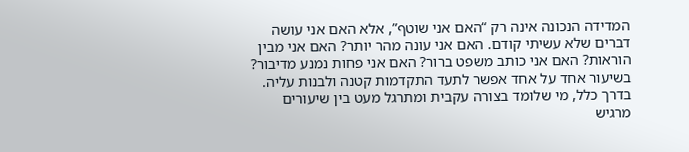המדידה הנכונה אינה רק “האם אני שוטף”, אלא האם אני עושה דברים שלא עשיתי קודם. האם אני עונה מהר יותר? האם אני מבין הוראות? האם אני כותב משפט ברור? האם אני פחות נמנע מדיבור? בשיעור אחד על אחד אפשר לתעד התקדמות קטנה ולבנות עליה. בדרך כלל, מי שלומד בצורה עקבית ומתרגל מעט בין שיעורים מרגיש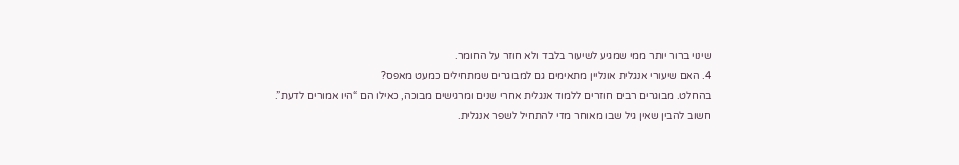שינוי ברור יותר ממי שמגיע לשיעור בלבד ולא חוזר על החומר.
4. האם שיעורי אנגלית אונליין מתאימים גם למבוגרים שמתחילים כמעט מאפס?
בהחלט. מבוגרים רבים חוזרים ללמוד אנגלית אחרי שנים ומרגישים מבוכה, כאילו הם “היו אמורים לדעת”. חשוב להבין שאין גיל שבו מאוחר מדי להתחיל לשפר אנגלית.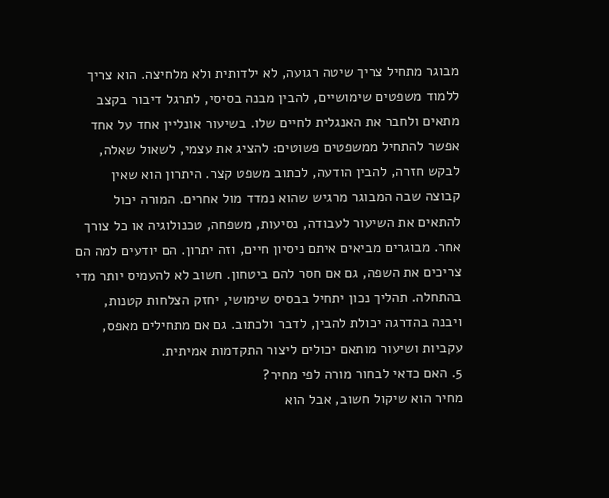מבוגר מתחיל צריך שיטה רגועה, לא ילדותית ולא מלחיצה. הוא צריך ללמוד משפטים שימושיים, להבין מבנה בסיסי, לתרגל דיבור בקצב מתאים ולחבר את האנגלית לחיים שלו. בשיעור אונליין אחד על אחד אפשר להתחיל ממשפטים פשוטים: להציג את עצמי, לשאול שאלה, לבקש חזרה, להבין הודעה, לכתוב משפט קצר. היתרון הוא שאין קבוצה שבה המבוגר מרגיש שהוא נמדד מול אחרים. המורה יכול להתאים את השיעור לעבודה, נסיעות, משפחה, טכנולוגיה או כל צורך אחר. מבוגרים מביאים איתם ניסיון חיים, וזה יתרון. הם יודעים למה הם צריכים את השפה, גם אם חסר להם ביטחון. חשוב לא להעמיס יותר מדי בהתחלה. תהליך נכון יתחיל בבסיס שימושי, יחזק הצלחות קטנות, ויבנה בהדרגה יכולת להבין, לדבר ולכתוב. גם אם מתחילים מאפס, עקביות ושיעור מותאם יכולים ליצור התקדמות אמיתית.
5. האם כדאי לבחור מורה לפי מחיר?
מחיר הוא שיקול חשוב, אבל הוא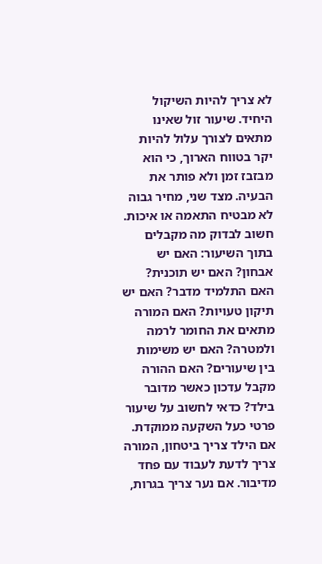לא צריך להיות השיקול היחיד. שיעור זול שאינו מתאים לצורך עלול להיות יקר בטווח הארוך, כי הוא מבזבז זמן ולא פותר את הבעיה. מצד שני, מחיר גבוה לא מבטיח התאמה או איכות. חשוב לבדוק מה מקבלים בתוך השיעור: האם יש אבחון? האם יש תוכנית? האם התלמיד מדבר? האם יש תיקון טעויות? האם המורה מתאים את החומר לרמה ולמטרה? האם יש משימות בין שיעורים? האם ההורה מקבל עדכון כאשר מדובר בילד? כדאי לחשוב על שיעור פרטי כעל השקעה ממוקדת. אם הילד צריך ביטחון, המורה צריך לדעת לעבוד עם פחד מדיבור. אם נער צריך בגרות,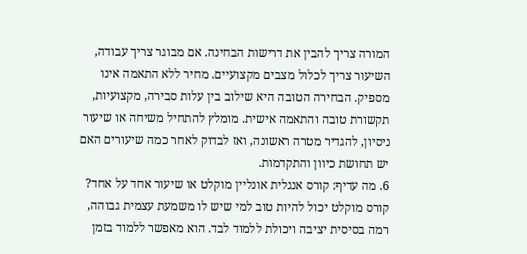המורה צריך להבין את דרישות הבחינה. אם מבוגר צריך עבודה, השיעור צריך לכלול מצבים מקצועיים. מחיר ללא התאמה אינו מספיק. הבחירה הטובה היא שילוב בין עלות סבירה, מקצועיות, תקשורת טובה והתאמה אישית. מומלץ להתחיל משיחה או שיעור ניסיון, להגדיר מטרה ראשונה, ואז לבדוק לאחר כמה שיעורים האם יש תחושת כיוון והתקדמות.
6. מה עדיף: קורס אנגלית אונליין מוקלט או שיעור אחד על אחד?
קורס מוקלט יכול להיות טוב למי שיש לו משמעת עצמית גבוהה, רמה בסיסית יציבה ויכולת ללמוד לבד. הוא מאפשר ללמוד בזמן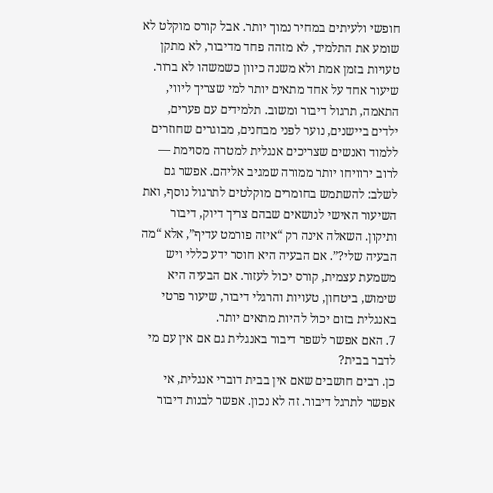חופשי ולעיתים במחיר נמוך יותר. אבל קורס מוקלט לא שומע את התלמיד, לא מזהה פחד מדיבור, לא מתקן טעויות בזמן אמת ולא משנה כיוון כשמשהו לא ברור. שיעור אחד על אחד מתאים יותר למי שצריך ליווי, התאמה, תרגול דיבור ומשוב. תלמידים עם פערים, ילדים ביישנים, נוער לפני מבחנים, מבוגרים שחוזרים ללמוד ואנשים שצריכים אנגלית למטרה מסוימת — לרוב ירוויחו יותר ממורה שמגיב אליהם. אפשר גם לשלב: להשתמש בחומרים מוקלטים לתרגול נוסף, ואת השיעור האישי לנושאים שבהם צריך דיוק, דיבור ותיקון. השאלה אינה רק “איזה פורמט עדיף”, אלא “מה הבעיה שלי?”. אם הבעיה היא חוסר ידע כללי ויש משמעת עצמית, קורס יכול לעזור. אם הבעיה היא שימוש, ביטחון, טעויות והרגלי דיבור, שיעור פרטי באנגלית בזום יכול להיות מתאים יותר.
7. האם אפשר לשפר דיבור באנגלית גם אם אין עם מי לדבר בבית?
כן. רבים חושבים שאם אין בבית דוברי אנגלית, אי אפשר לתרגל דיבור. זה לא נכון. אפשר לבנות דיבור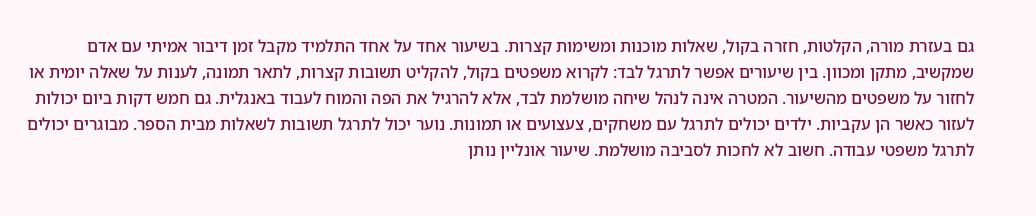גם בעזרת מורה, הקלטות, חזרה בקול, שאלות מוכנות ומשימות קצרות. בשיעור אחד על אחד התלמיד מקבל זמן דיבור אמיתי עם אדם שמקשיב, מתקן ומכוון. בין שיעורים אפשר לתרגל לבד: לקרוא משפטים בקול, להקליט תשובות קצרות, לתאר תמונה, לענות על שאלה יומית או לחזור על משפטים מהשיעור. המטרה אינה לנהל שיחה מושלמת לבד, אלא להרגיל את הפה והמוח לעבוד באנגלית. גם חמש דקות ביום יכולות לעזור כאשר הן עקביות. ילדים יכולים לתרגל עם משחקים, צעצועים או תמונות. נוער יכול לתרגל תשובות לשאלות מבית הספר. מבוגרים יכולים לתרגל משפטי עבודה. חשוב לא לחכות לסביבה מושלמת. שיעור אונליין נותן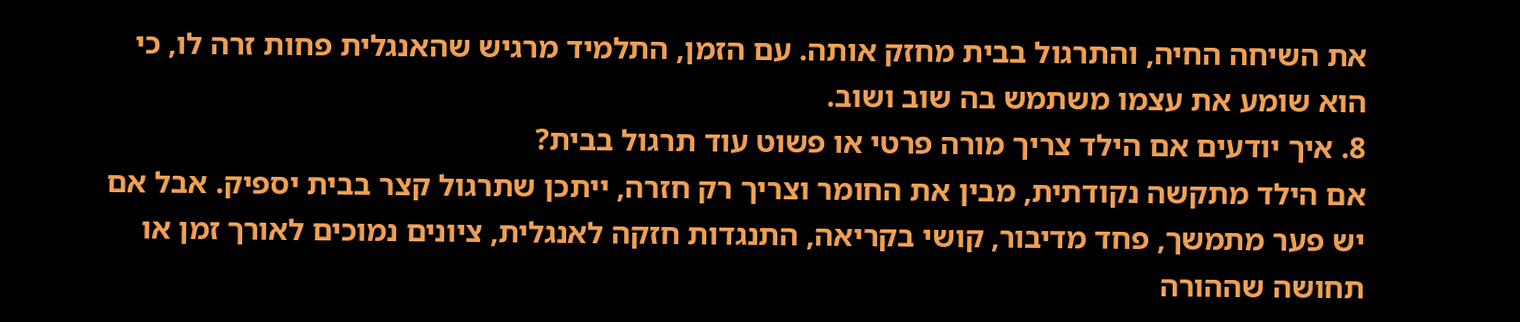את השיחה החיה, והתרגול בבית מחזק אותה. עם הזמן, התלמיד מרגיש שהאנגלית פחות זרה לו, כי הוא שומע את עצמו משתמש בה שוב ושוב.
8. איך יודעים אם הילד צריך מורה פרטי או פשוט עוד תרגול בבית?
אם הילד מתקשה נקודתית, מבין את החומר וצריך רק חזרה, ייתכן שתרגול קצר בבית יספיק. אבל אם יש פער מתמשך, פחד מדיבור, קושי בקריאה, התנגדות חזקה לאנגלית, ציונים נמוכים לאורך זמן או תחושה שההורה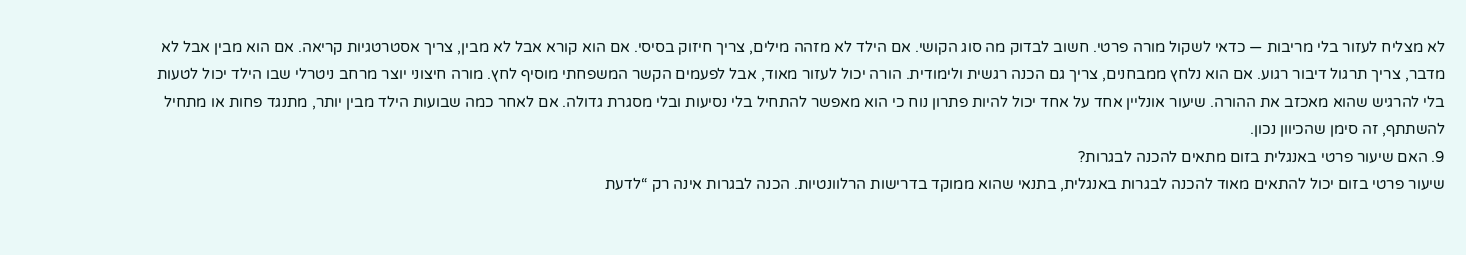לא מצליח לעזור בלי מריבות — כדאי לשקול מורה פרטי. חשוב לבדוק מה סוג הקושי. אם הילד לא מזהה מילים, צריך חיזוק בסיסי. אם הוא קורא אבל לא מבין, צריך אסטרטגיות קריאה. אם הוא מבין אבל לא מדבר, צריך תרגול דיבור רגוע. אם הוא נלחץ ממבחנים, צריך גם הכנה רגשית ולימודית. הורה יכול לעזור מאוד, אבל לפעמים הקשר המשפחתי מוסיף לחץ. מורה חיצוני יוצר מרחב ניטרלי שבו הילד יכול לטעות בלי להרגיש שהוא מאכזב את ההורה. שיעור אונליין אחד על אחד יכול להיות פתרון נוח כי הוא מאפשר להתחיל בלי נסיעות ובלי מסגרת גדולה. אם לאחר כמה שבועות הילד מבין יותר, מתנגד פחות או מתחיל להשתתף, זה סימן שהכיוון נכון.
9. האם שיעור פרטי באנגלית בזום מתאים להכנה לבגרות?
שיעור פרטי בזום יכול להתאים מאוד להכנה לבגרות באנגלית, בתנאי שהוא ממוקד בדרישות הרלוונטיות. הכנה לבגרות אינה רק “לדעת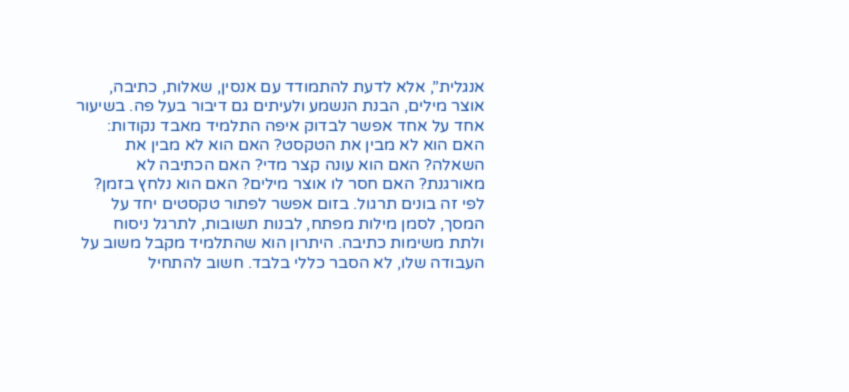אנגלית”, אלא לדעת להתמודד עם אנסין, שאלות, כתיבה, אוצר מילים, הבנת הנשמע ולעיתים גם דיבור בעל פה. בשיעור אחד על אחד אפשר לבדוק איפה התלמיד מאבד נקודות: האם הוא לא מבין את הטקסט? האם הוא לא מבין את השאלה? האם הוא עונה קצר מדי? האם הכתיבה לא מאורגנת? האם חסר לו אוצר מילים? האם הוא נלחץ בזמן? לפי זה בונים תרגול. בזום אפשר לפתור טקסטים יחד על המסך, לסמן מילות מפתח, לבנות תשובות, לתרגל ניסוח ולתת משימות כתיבה. היתרון הוא שהתלמיד מקבל משוב על העבודה שלו, לא הסבר כללי בלבד. חשוב להתחיל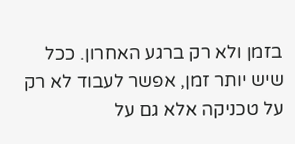בזמן ולא רק ברגע האחרון. ככל שיש יותר זמן, אפשר לעבוד לא רק על טכניקה אלא גם על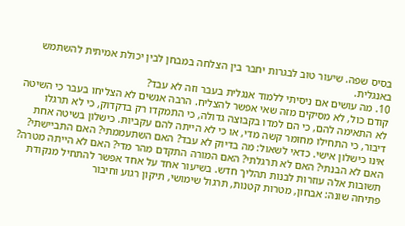בסיס שפה. שיעור טוב לבגרות יחבר בין הצלחה במבחן לבין יכולת אמיתית להשתמש באנגלית.
10. מה עושים אם ניסיתי ללמוד אנגלית בעבר וזה לא עבד?
קודם כול, לא מסיקים מזה שאי אפשר להצליח. הרבה אנשים לא הצליחו בעבר כי השיטה לא התאימה להם, כי הם למדו בקבוצה גדולה, כי התמקדו רק בדקדוק, כי לא תרגלו דיבור, כי התחילו מחומר קשה מדי, או כי לא הייתה להם עקביות. כישלון בשיטה אחת אינו כישלון אישי. כדאי לשאול: מה בדיוק לא עבד? האם השתעממתי? האם התביישתי? האם לא הבנתי? האם לא תרגלתי? האם המורה התקדם מהר מדי? האם לא הייתה מטרה? תשובות אלה עוזרות לבנות תהליך חדש. בשיעור אחד על אחד אפשר להתחיל מנקודת פתיחה שונה: אבחון, מטרות קטנות, תרגול שימושי, תיקון רגוע וחיבור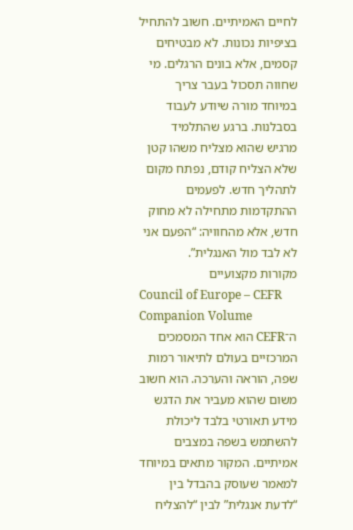לחיים האמיתיים. חשוב להתחיל בציפיות נכונות. לא מבטיחים קסמים, אלא בונים הרגלים. מי שחווה תסכול בעבר צריך במיוחד מורה שיודע לעבוד בסבלנות. ברגע שהתלמיד מרגיש שהוא מצליח משהו קטן שלא הצליח קודם, נפתח מקום לתהליך חדש. לפעמים ההתקדמות מתחילה לא מחוק חדש, אלא מהחוויה: “הפעם אני לא לבד מול האנגלית”.
מקורות מקצועיים
Council of Europe – CEFR Companion Volume
ה־CEFR הוא אחד המסמכים המרכזיים בעולם לתיאור רמות שפה, הוראה והערכה. הוא חשוב משום שהוא מעביר את הדגש מידע תאורטי בלבד ליכולת להשתמש בשפה במצבים אמיתיים. המקור מתאים במיוחד למאמר שעוסק בהבדל בין “לדעת אנגלית” לבין “להצליח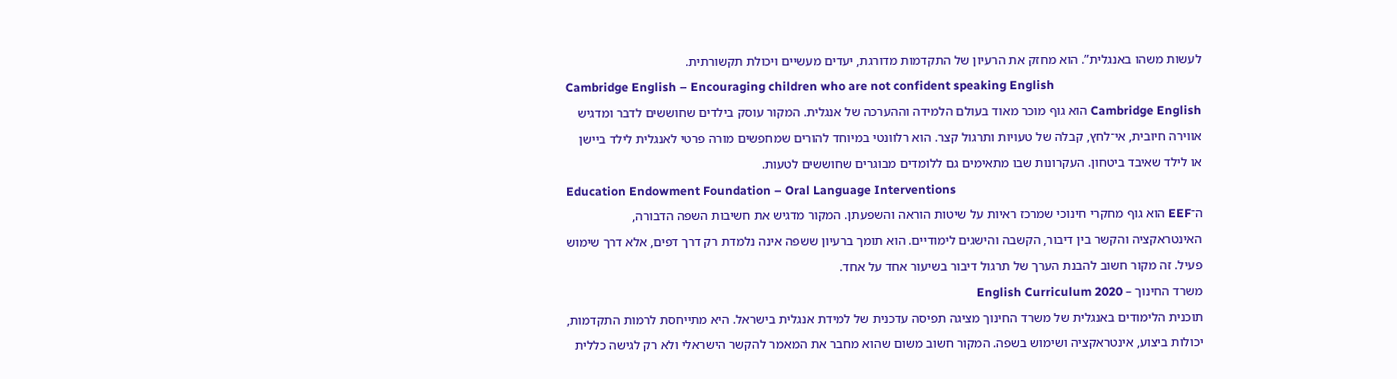לעשות משהו באנגלית”. הוא מחזק את הרעיון של התקדמות מדורגת, יעדים מעשיים ויכולת תקשורתית.
Cambridge English – Encouraging children who are not confident speaking English
Cambridge English הוא גוף מוכר מאוד בעולם הלמידה וההערכה של אנגלית. המקור עוסק בילדים שחוששים לדבר ומדגיש אווירה חיובית, אי־לחץ, קבלה של טעויות ותרגול קצר. הוא רלוונטי במיוחד להורים שמחפשים מורה פרטי לאנגלית לילד ביישן או לילד שאיבד ביטחון. העקרונות שבו מתאימים גם ללומדים מבוגרים שחוששים לטעות.
Education Endowment Foundation – Oral Language Interventions
ה־EEF הוא גוף מחקרי חינוכי שמרכז ראיות על שיטות הוראה והשפעתן. המקור מדגיש את חשיבות השפה הדבורה, האינטראקציה והקשר בין דיבור, הקשבה והישגים לימודיים. הוא תומך ברעיון ששפה אינה נלמדת רק דרך דפים, אלא דרך שימוש פעיל. זה מקור חשוב להבנת הערך של תרגול דיבור בשיעור אחד על אחד.
משרד החינוך – English Curriculum 2020
תוכנית הלימודים באנגלית של משרד החינוך מציגה תפיסה עדכנית של למידת אנגלית בישראל. היא מתייחסת לרמות התקדמות, יכולות ביצוע, אינטראקציה ושימוש בשפה. המקור חשוב משום שהוא מחבר את המאמר להקשר הישראלי ולא רק לגישה כללית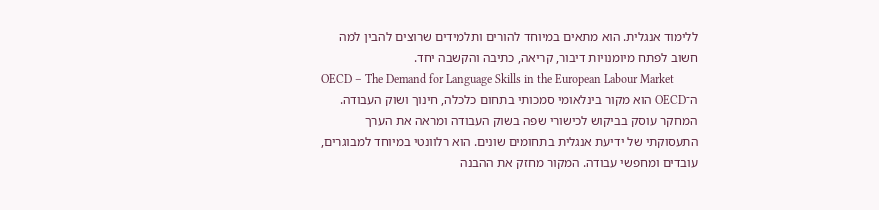ללימוד אנגלית. הוא מתאים במיוחד להורים ותלמידים שרוצים להבין למה חשוב לפתח מיומנויות דיבור, קריאה, כתיבה והקשבה יחד.
OECD – The Demand for Language Skills in the European Labour Market
ה־OECD הוא מקור בינלאומי סמכותי בתחום כלכלה, חינוך ושוק העבודה. המחקר עוסק בביקוש לכישורי שפה בשוק העבודה ומראה את הערך התעסוקתי של ידיעת אנגלית בתחומים שונים. הוא רלוונטי במיוחד למבוגרים, עובדים ומחפשי עבודה. המקור מחזק את ההבנה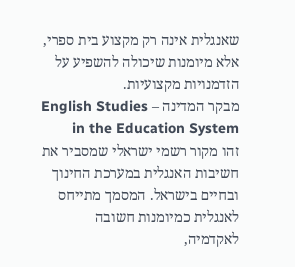שאנגלית אינה רק מקצוע בית ספרי, אלא מיומנות שיכולה להשפיע על הזדמנויות מקצועיות.
מבקר המדינה – English Studies in the Education System
זהו מקור רשמי ישראלי שמסביר את חשיבות האנגלית במערכת החינוך ובחיים בישראל. המסמך מתייחס לאנגלית כמיומנות חשובה לאקדמיה,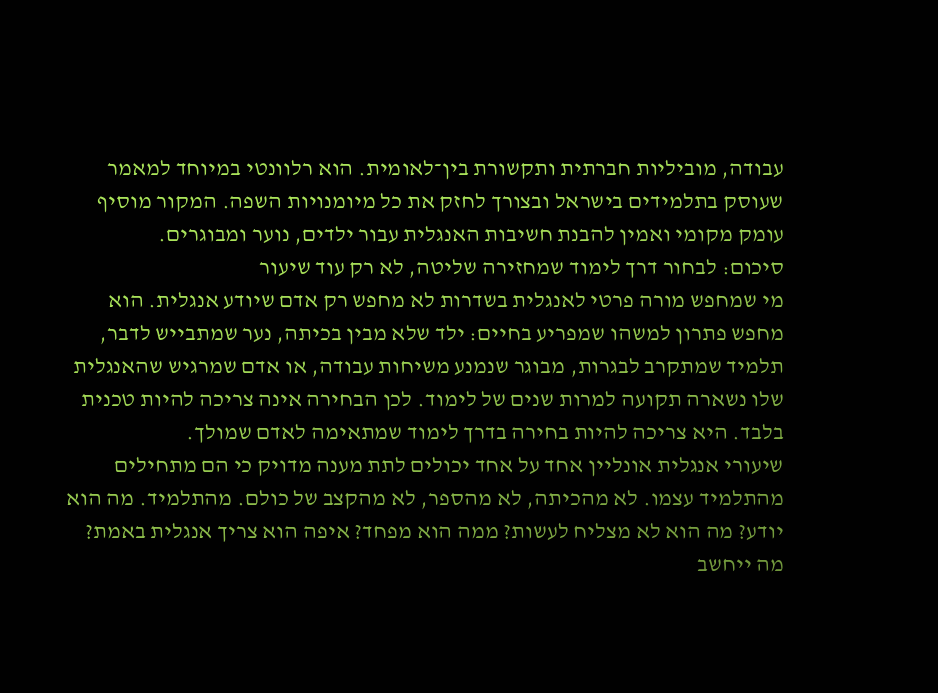עבודה, מוביליות חברתית ותקשורת בין־לאומית. הוא רלוונטי במיוחד למאמר שעוסק בתלמידים בישראל ובצורך לחזק את כל מיומנויות השפה. המקור מוסיף עומק מקומי ואמין להבנת חשיבות האנגלית עבור ילדים, נוער ומבוגרים.
סיכום: לבחור דרך לימוד שמחזירה שליטה, לא רק עוד שיעור
מי שמחפש מורה פרטי לאנגלית בשדרות לא מחפש רק אדם שיודע אנגלית. הוא מחפש פתרון למשהו שמפריע בחיים: ילד שלא מבין בכיתה, נער שמתבייש לדבר, תלמיד שמתקרב לבגרות, מבוגר שנמנע משיחות עבודה, או אדם שמרגיש שהאנגלית שלו נשארה תקועה למרות שנים של לימוד. לכן הבחירה אינה צריכה להיות טכנית בלבד. היא צריכה להיות בחירה בדרך לימוד שמתאימה לאדם שמולך.
שיעורי אנגלית אונליין אחד על אחד יכולים לתת מענה מדויק כי הם מתחילים מהתלמיד עצמו. לא מהכיתה, לא מהספר, לא מהקצב של כולם. מהתלמיד. מה הוא יודע? מה הוא לא מצליח לעשות? ממה הוא מפחד? איפה הוא צריך אנגלית באמת? מה ייחשב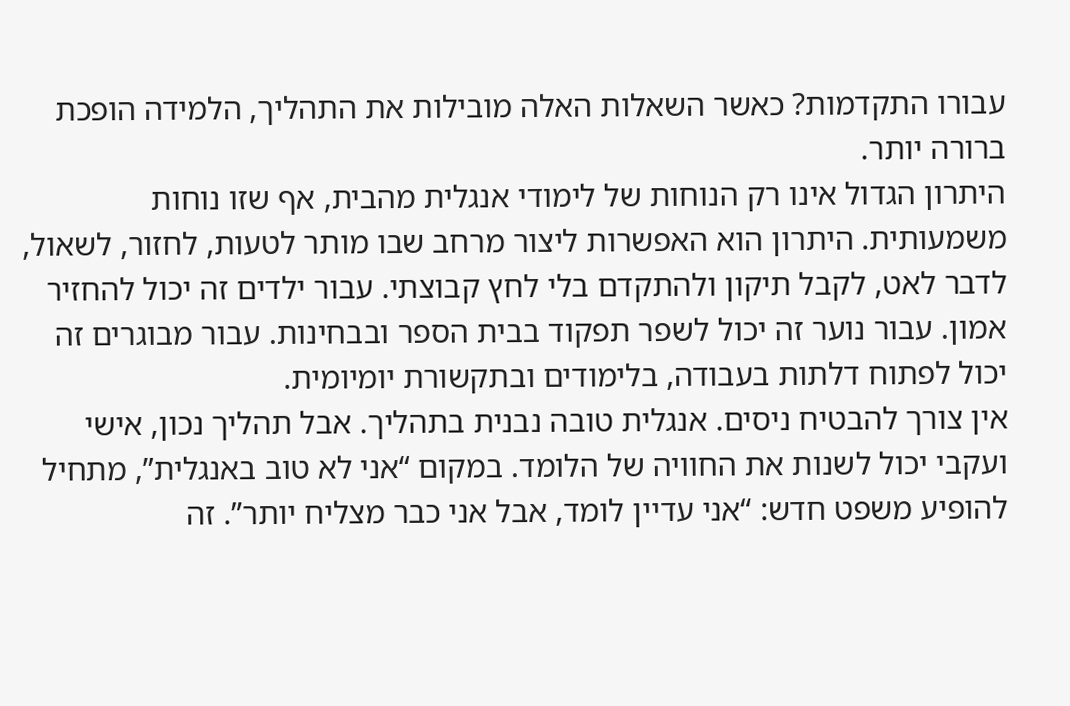עבורו התקדמות? כאשר השאלות האלה מובילות את התהליך, הלמידה הופכת ברורה יותר.
היתרון הגדול אינו רק הנוחות של לימודי אנגלית מהבית, אף שזו נוחות משמעותית. היתרון הוא האפשרות ליצור מרחב שבו מותר לטעות, לחזור, לשאול, לדבר לאט, לקבל תיקון ולהתקדם בלי לחץ קבוצתי. עבור ילדים זה יכול להחזיר אמון. עבור נוער זה יכול לשפר תפקוד בבית הספר ובבחינות. עבור מבוגרים זה יכול לפתוח דלתות בעבודה, בלימודים ובתקשורת יומיומית.
אין צורך להבטיח ניסים. אנגלית טובה נבנית בתהליך. אבל תהליך נכון, אישי ועקבי יכול לשנות את החוויה של הלומד. במקום “אני לא טוב באנגלית”, מתחיל להופיע משפט חדש: “אני עדיין לומד, אבל אני כבר מצליח יותר”. זה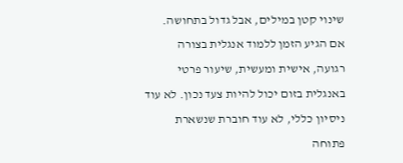שינוי קטן במילים, אבל גדול בתחושה.
אם הגיע הזמן ללמוד אנגלית בצורה רגועה, אישית ומעשית, שיעור פרטי באנגלית בזום יכול להיות צעד נכון. לא עוד ניסיון כללי, לא עוד חוברת שנשארת פתוחה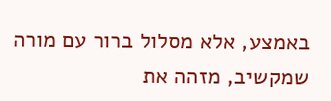באמצע, אלא מסלול ברור עם מורה שמקשיב, מזהה את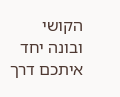הקושי ובונה יחד איתכם דרך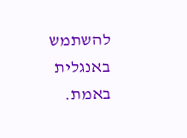להשתמש באנגלית באמת.